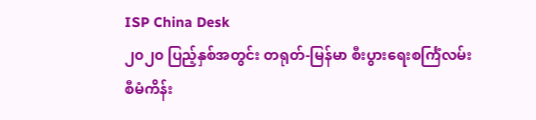ISP China Desk
၂၀၂၀ ပြည့်နှစ်အတွင်း တရုတ်-မြန်မာ စီးပွားရေးစင်္ကြံလမ်း စီမံကိန်း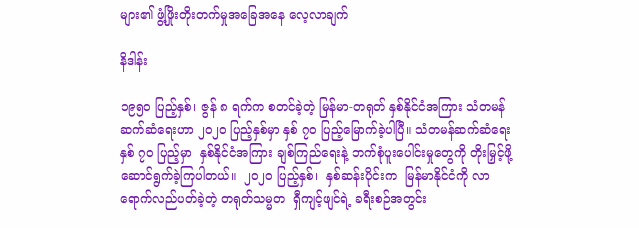များ၏ ဖွံ့ဖြိုးတိုးတက်မှုအခြေအနေ လေ့လာချက်

နိဒါန်း

၁၉၅၀ ပြည့်နှစ်၊ ဇွန် ၈ ရက်က စတင်ခဲ့တဲ့ မြန်မာ-တရုတ် နှစ်နိုင်ငံအကြား သံတမန်ဆက်ဆံရေးဟာ ၂၀၂၀ ပြည့်နှစ်မှာ နှစ် ၇၀ ပြည့်မြောက်ခဲ့ပါပြီ။ သံတမန်ဆက်ဆံရေး နှစ် ၇၀ ပြည့်မှာ  နှစ်နိုင်ငံအကြား ချစ်ကြည်ရေးနဲ့ ဘက်စုံပူးပေါင်းမှုတွေကို တိုးမြှင့်ဖို့ ဆောင်ရွက်ခဲ့ကြပါတယ်။  ၂၀၂၀ ပြည့်နှစ်၊  နှစ်ဆန်းပိုင်းက  မြန်မာနိုင်ငံကို လာရောက်လည်ပတ်ခဲ့တဲ့ တရုတ်သမ္မတ  ရှီကျင့်ဖျင်ရဲ့ ခရီးစဉ်အတွင်း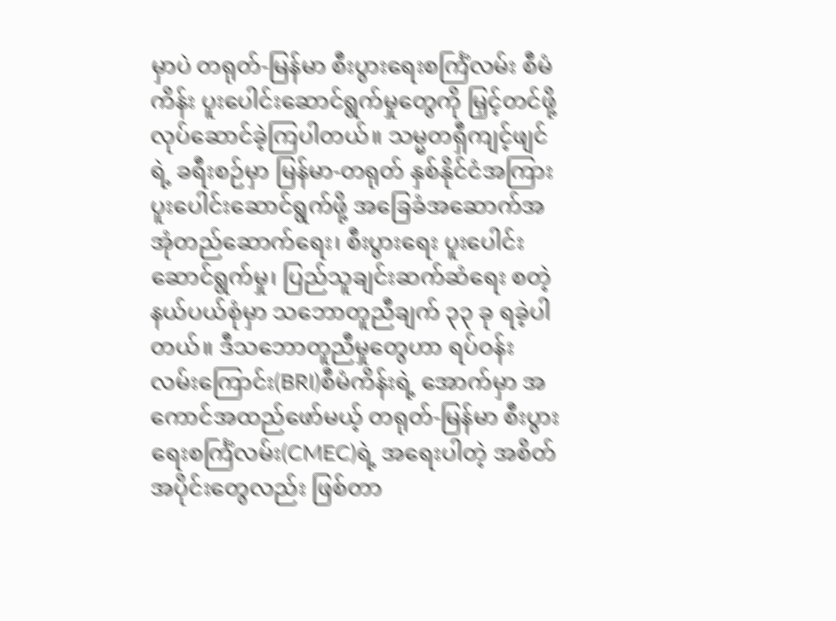မှာပဲ တရုတ်-မြန်မာ စီးပွားရေးစင်္ကြံလမ်း စီမံကိန်း ပူးပေါင်းဆောင်ရွက်မှုတွေကို မြှင့်တင်ဖို့ လုပ်ဆောင်ခဲ့ကြပါတယ်။ သမ္မတရှီကျင့်ဖျင်ရဲ့ ခရီးစဉ်မှာ မြန်မာ-တရုတ် နှစ်နိုင်ငံအကြား ပူးပေါင်းဆောင်ရွက်ဖို့ အခြေခံအဆောက်အအုံတည်ဆောက်ရေး၊ စီးပွားရေး ပူးပေါင်းဆောင်ရွက်မှု၊ ပြည်သူချင်းဆက်ဆံရေး စတဲ့ နယ်ပယ်စုံမှာ သဘောတူညီချက် ၃၃ ခု ရခဲ့ပါတယ်။ ဒီသဘောတူညီမှုတွေဟာ ရပ်ဝန်းလမ်းကြောင်း(BRI)စီမံကိန်းရဲ့ အောက်မှာ အကောင်အထည်ဖော်မယ့် တရုတ်-မြန်မာ စီးပွားရေးစင်္ကြံလမ်း(CMEC)ရဲ့ အရေးပါတဲ့ အစိတ်အပိုင်းတွေလည်း ဖြစ်တာ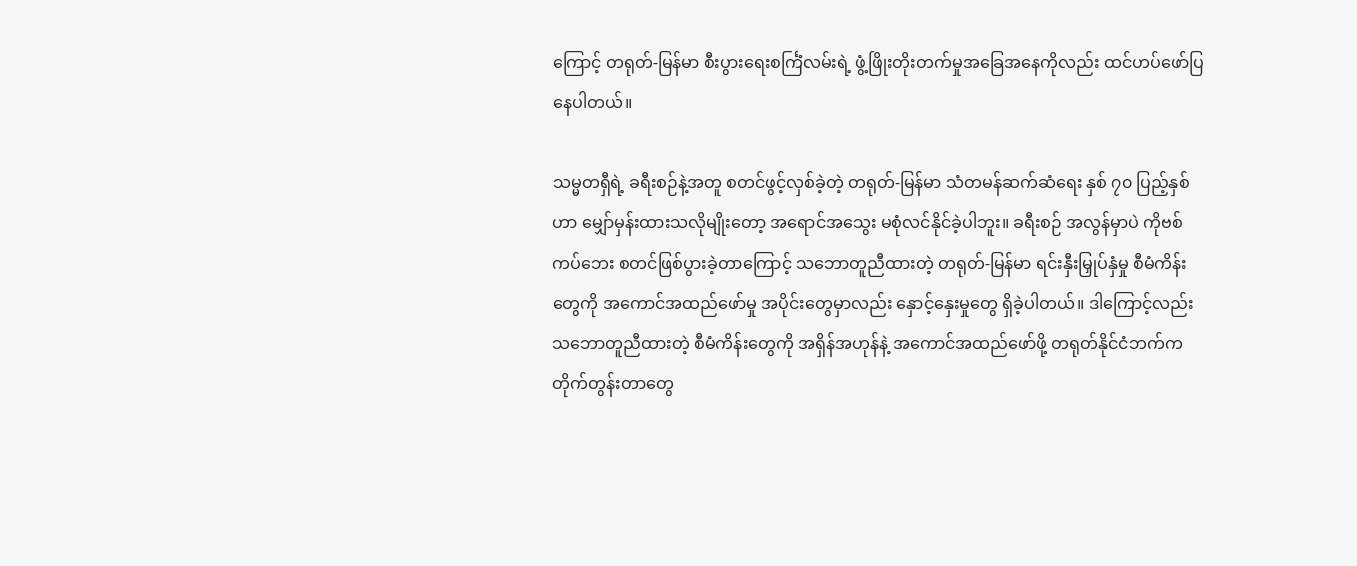ကြောင့် တရုတ်-မြန်မာ စီးပွားရေးစင်္ကြံလမ်းရဲ့ ဖွံ့ဖြိုးတိုးတက်မှုအခြေအနေကိုလည်း ထင်ဟပ်ဖော်ပြနေပါတယ်။

သမ္မတရှီရဲ့ ခရီးစဉ်နဲ့အတူ စတင်ဖွင့်လှစ်ခဲ့တဲ့ တရုတ်-မြန်မာ သံတမန်ဆက်ဆံရေး နှစ် ၇၀ ပြည့်နှစ်ဟာ မျှော်မှန်းထားသလိုမျိုးတော့ အရောင်အသွေး မစုံလင်နိုင်ခဲ့ပါဘူး။ ခရီးစဉ် အလွန်မှာပဲ ကိုဗစ်ကပ်ဘေး စတင်ဖြစ်ပွားခဲ့တာကြောင့် သဘောတူညီထားတဲ့ တရုတ်-မြန်မာ ရင်းနှီးမြှုပ်နှံမှု စီမံကိန်းတွေကို အကောင်အထည်ဖော်မှု အပိုင်းတွေမှာလည်း နှောင့်နှေးမှုတွေ ရှိခဲ့ပါတယ်။ ဒါကြောင့်လည်း သဘောတူညီထားတဲ့ စီမံကိန်းတွေကို အရှိန်အဟုန်နဲ့ အကောင်အထည်ဖော်ဖို့ တရုတ်နိုင်ငံဘက်က တိုက်တွန်းတာတွေ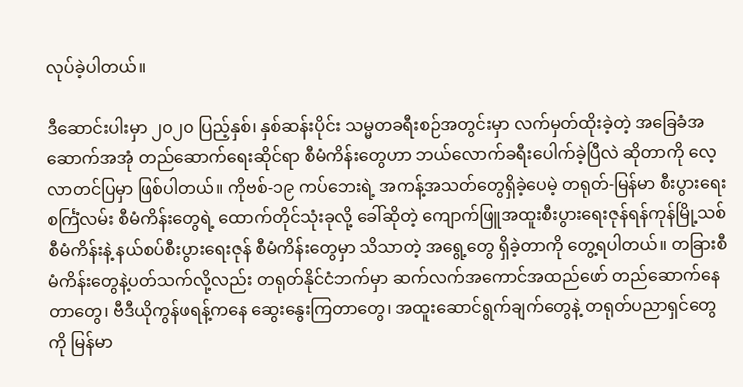လုပ်ခဲ့ပါတယ်။

ဒီဆောင်းပါးမှာ ၂၀၂၀ ပြည့်နှစ်၊ နှစ်ဆန်းပိုင်း သမ္မတခရီးစဉ်အတွင်းမှာ လက်မှတ်ထိုးခဲ့တဲ့ အခြေခံအဆောက်အအုံ တည်ဆောက်ရေးဆိုင်ရာ စီမံကိန်းတွေဟာ ဘယ်လောက်ခရီးပေါက်ခဲ့ပြီလဲ ဆိုတာကို လေ့လာတင်ပြမှာ ဖြစ်ပါတယ်။ ကိုဗစ်-၁၉ ကပ်ဘေးရဲ့ အကန့်အသတ်တွေရှိခဲ့ပေမဲ့ တရုတ်-မြန်မာ စီးပွားရေးစင်္ကြံလမ်း စီမံကိန်းတွေရဲ့ ထောက်တိုင်သုံးခုလို့ ခေါ်ဆိုတဲ့ ကျောက်ဖြူအထူးစီးပွားရေးဇုန်ရန်ကုန်မြို့သစ်စီမံကိန်းနဲ့ နယ်စပ်စီးပွားရေးဇုန် စီမံကိန်းတွေမှာ သိသာတဲ့ အရွေ့တွေ ရှိခဲ့တာကို တွေ့ရပါတယ်။ တခြားစီမံကိန်းတွေနဲ့ပတ်သက်လို့လည်း တရုတ်နိုင်ငံဘက်မှာ ဆက်လက်အကောင်အထည်ဖော် တည်ဆောက်နေတာတွေ၊ ဗီဒီယိုကွန်ဖရန့်ကနေ ဆွေးနွေးကြတာတွေ၊ အထူးဆောင်ရွက်ချက်တွေနဲ့ တရုတ်ပညာရှင်တွေကို မြန်မာ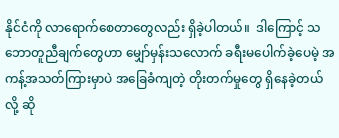နိုင်ငံကို လာရောက်စေတာတွေလည်း ရှိခဲ့ပါတယ်။  ဒါကြောင့် သဘောတူညီချက်တွေဟာ မျှော်မှန်းသလောက် ခရီးမပေါက်ခဲ့ပေမဲ့ အကန့်အသတ်ကြားမှာပဲ အခြေခံကျတဲ့ တိုးတက်မှုတွေ ရှိနေခဲ့တယ်လို့ ဆို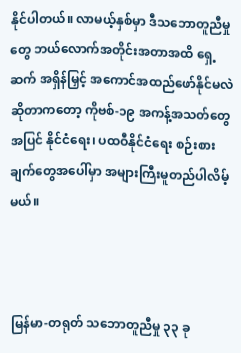နိုင်ပါတယ်။ လာမယ့်နှစ်မှာ ဒီသဘောတူညီမှုတွေ ဘယ်လောက်အတိုင်းအတာအထိ ရှေ့ဆက် အရှိန်မြှင့် အကောင်အထည်ဖော်နိုင်မလဲ ဆိုတာကတော့ ကိုဗစ်-၁၉ အကန့်အသတ်တွေအပြင် နိုင်ငံရေး၊ ပထဝီနိုင်ငံရေး စဉ်းစားချက်တွေအပေါ်မှာ အများကြီးမူတည်ပါလိမ့်မယ်။



မြန်မာ-တရုတ် သဘောတူညီမှု ၃၃ ခု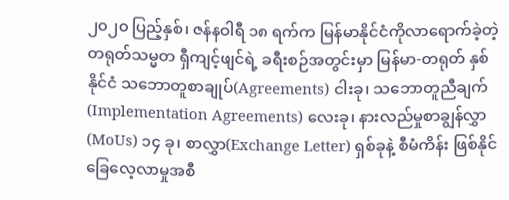၂၀၂၀ ပြည့်နှစ်၊ ဇန်နဝါရီ ၁၈ ရက်က မြန်မာနိုင်ငံကိုလာရောက်ခဲ့တဲ့ တရုတ်သမ္မတ ရှီကျင့်ဖျင်ရဲ့ ခရီးစဉ်အတွင်းမှာ မြန်မာ-တရုတ် နှစ်နိုင်ငံ သဘောတူစာချုပ်(Agreements) ငါးခု၊ သဘောတူညီချက် (Implementation Agreements) လေးခု၊ နားလည်မှုစာချွန်လွှာ(MoUs) ၁၄ ခု၊ စာလွှာ(Exchange Letter) ရှစ်ခုနဲ့ စီမံကိန်း ဖြစ်နိုင်ခြေလေ့လာမှုအစီ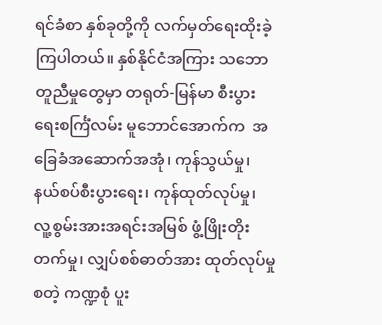ရင်ခံစာ နှစ်ခုတို့ကို လက်မှတ်ရေးထိုးခဲ့ကြပါတယ်။ နှစ်နိုင်ငံအကြား သဘောတူညီမှုတွေမှာ တရုတ်-မြန်မာ စီးပွားရေးစင်္ကြံလမ်း မူဘောင်အောက်က  အခြေခံအဆောက်အအုံ၊ ကုန်သွယ်မှု၊ နယ်စပ်စီးပွားရေး၊ ကုန်ထုတ်လုပ်မှု၊ လူ့စွမ်းအားအရင်းအမြစ် ဖွံ့ဖြိုးတိုးတက်မှု၊ လျှပ်စစ်ဓာတ်အား ထုတ်လုပ်မှု စတဲ့ ကဏ္ဍစုံ ပူး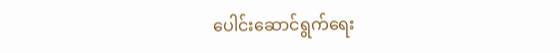ပေါင်းဆောင်ရွက်ရေး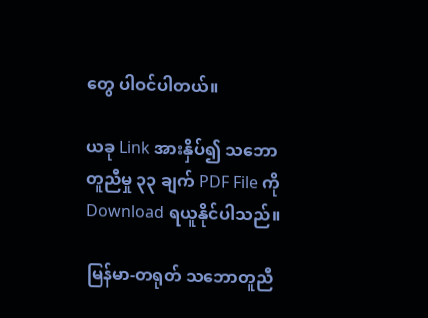တွေ ပါဝင်ပါတယ်။

ယခု Link အားနှိပ်၍ သဘောတူညီမှု ၃၃ ချက် PDF File ကို Download ရယူနိုင်ပါသည်။

မြန်မာ-တရုတ် သဘောတူညီ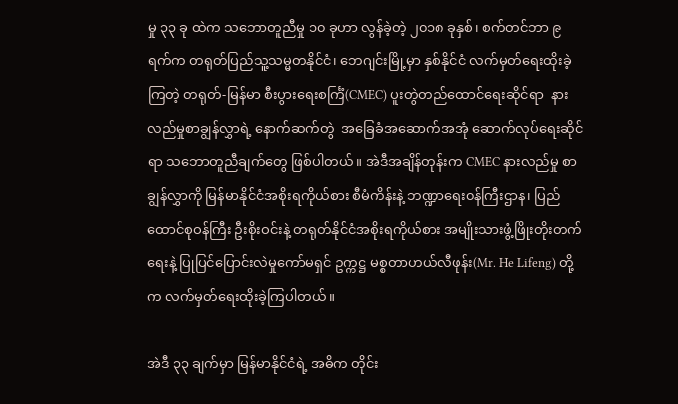မှု ၃၃ ခု ထဲက သဘောတူညီမှု ၁၀ ခုဟာ လွန်ခဲ့တဲ့ ၂၀၁၈ ခုနှစ်၊ စက်တင်ဘာ ၉ ရက်က တရုတ်ပြည်သူ့သမ္မတနိုင်ငံ၊ ဘေဂျင်းမြို့မှာ နှစ်နိုင်ငံ လက်မှတ်ရေးထိုးခဲ့ကြတဲ့ တရုတ်-မြန်မာ စီးပွားရေးစင်္ကြံ(CMEC) ပူးတွဲတည်ထောင်ရေးဆိုင်ရာ  နားလည်မှုစာချွန်လွှာရဲ့ နောက်ဆက်တွဲ  အခြေခံအဆောက်အအုံ ဆောက်လုပ်ရေးဆိုင်ရာ သဘောတူညီချက်တွေ ဖြစ်ပါတယ်။ အဲဒီအချိန်တုန်းက CMEC နားလည်မှု စာချွန်လွှာကို မြန်မာနိုင်ငံအစိုးရကိုယ်စား စီမံကိန်းနဲ့ ဘဏ္ဍာရေး၀န်ကြီးဌာန၊ ပြည်ထောင်စုဝန်ကြီး ဦးစိုးဝင်းနဲ့ တရုတ်နိုင်ငံအစိုးရကိုယ်စား အမျိုးသားဖွံ့ဖြိုးတိုးတက်ရေးနဲ့ ပြုပြင်ပြောင်းလဲမှုကော်မရှင် ဥက္ကဋ္ဌ မစ္စတာဟယ်လီဖုန်း(Mr. He Lifeng) တို့က လက်မှတ်ရေးထိုးခဲ့ကြပါတယ်။

အဲဒီ ၃၃ ချက်မှာ မြန်မာနိုင်ငံရဲ့ အဓိက တိုင်း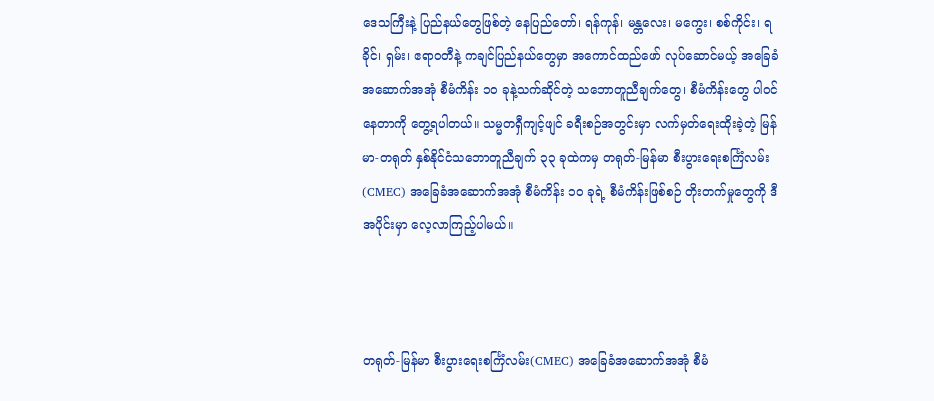ဒေသကြီးနဲ့ ပြည်နယ်တွေဖြစ်တဲ့ နေပြည်တော်၊ ရန်ကုန်၊ မန္တလေး၊ မကွေး၊ စစ်ကိုင်း၊ ရခိုင်၊ ရှမ်း၊ ဧရာဝတီနဲ့ ကချင်ပြည်နယ်တွေမှာ အကောင်ထည်ဖော် လုပ်ဆောင်မယ့် အခြေခံအဆောက်အအုံ စီမံကိန်း ၁၀ ခုနဲ့သက်ဆိုင်တဲ့ သဘောတူညီချက်တွေ၊ စီမံကိန်းတွေ ပါဝင်နေတာကို တွေ့ရပါတယ်။ သမ္မတရှီကျင့်ဖျင် ခရီးစဉ်အတွင်းမှာ လက်မှတ်ရေးထိုးခဲ့တဲ့ မြန်မာ-တရုတ် နှစ်နိုင်ငံသဘောတူညီချက် ၃၃ ခုထဲကမှ တရုတ်-မြန်မာ စီးပွားရေးစင်္ကြံလမ်း(CMEC) အခြေခံအဆောက်အအုံ စီမံကိန်း ၁၀ ခုရဲ့ စီမံကိန်းဖြစ်စဉ် တိုးတက်မှုတွေကို ဒီအပိုင်းမှာ လေ့လာကြည့်ပါမယ်။



တရုတ်-မြန်မာ စီးပွားရေးစင်္ကြံလမ်း(CMEC) အခြေခံအဆောက်အအုံ စီမံ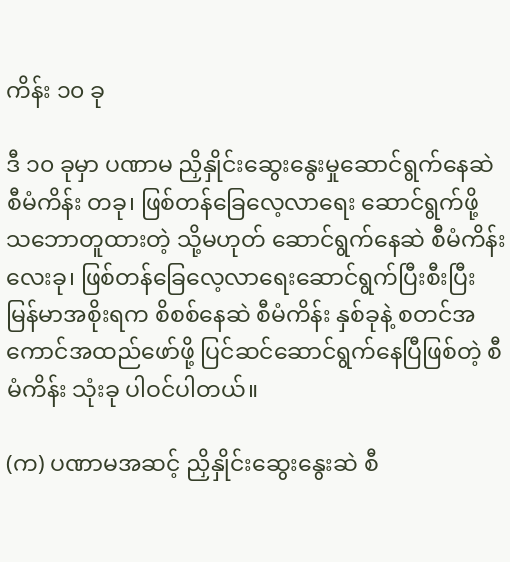ကိန်း ၁၀ ခု

ဒီ ၁၀ ခုမှာ ပဏာမ ညှိနှိုင်းဆွေးနွေးမှုဆောင်ရွက်နေဆဲ စီမံကိန်း တခု၊ ဖြစ်တန်ခြေလေ့လာရေး ဆောင်ရွက်ဖို့ သဘောတူထားတဲ့ သို့မဟုတ် ဆောင်ရွက်နေဆဲ စီမံကိန်း လေးခု၊ ဖြစ်တန်ခြေလေ့လာရေးဆောင်ရွက်ပြီးစီးပြီး မြန်မာအစိုးရက စိစစ်နေဆဲ စီမံကိန်း နှစ်ခုနဲ့ စတင်အကောင်အထည်ဖော်ဖို့ ပြင်ဆင်ဆောင်ရွက်နေပြီဖြစ်တဲ့ စီမံကိန်း သုံးခု ပါဝင်ပါတယ်။

(က) ပဏာမအဆင့် ညှိနှိုင်းဆွေးနွေးဆဲ စီ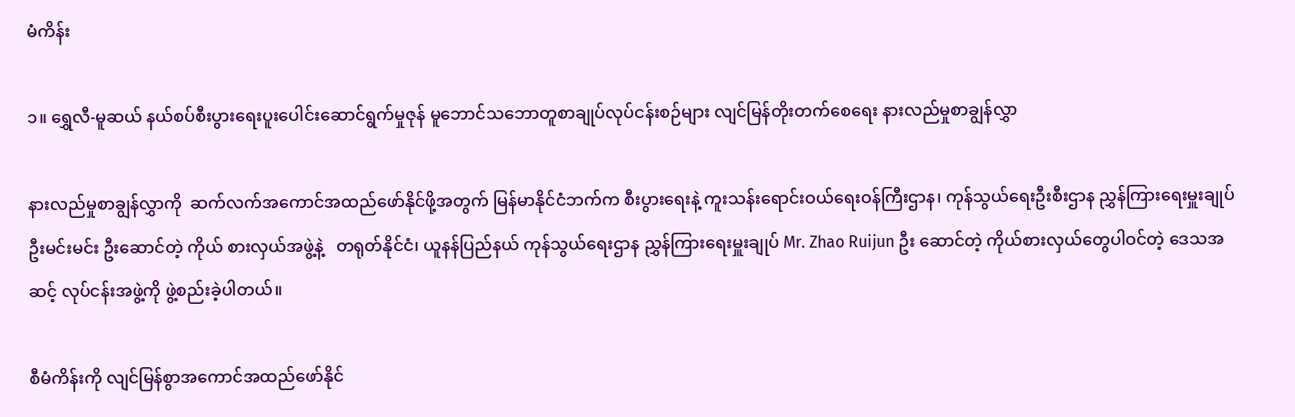မံကိန်း

၁။ ရွှေလီ-မူဆယ် နယ်စပ်စီးပွားရေးပူးပေါင်းဆောင်ရွက်မှုဇုန် မူဘောင်သဘောတူစာချုပ်လုပ်ငန်းစဉ်များ လျင်မြန်တိုးတက်စေရေး နားလည်မှုစာချွန်လွှာ

နားလည်မှုစာချွန်လွှာကို  ဆက်လက်အကောင်အထည်ဖော်နိုင်ဖို့အတွက် မြန်မာနိုင်ငံဘက်က စီးပွားရေးနဲ့ ကူးသန်းရောင်းဝယ်ရေးဝန်ကြီးဌာန၊ ကုန်သွယ်ရေးဦးစီးဌာန ညွှန်ကြားရေးမှူးချုပ် ဦးမင်းမင်း ဦးဆောင်တဲ့ ကိုယ် စားလှယ်အဖွဲ့နဲ့   တရုတ်နိုင်ငံ၊ ယူနန်ပြည်နယ် ကုန်သွယ်ရေးဌာန ညွှန်ကြားရေးမှူးချုပ် Mr. Zhao Ruijun ဦး ဆောင်တဲ့ ကိုယ်စားလှယ်တွေပါဝင်တဲ့ ဒေသအဆင့် လုပ်ငန်းအဖွဲ့ကို ဖွဲ့စည်းခဲ့ပါတယ်။

စီမံကိန်းကို လျင်မြန်စွာအကောင်အထည်ဖော်နိုင်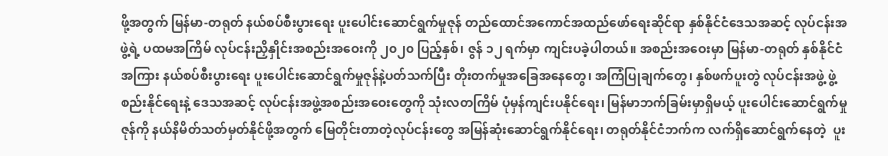ဖို့အတွက် မြန်မာ-တရုတ် နယ်စပ်စီးပွားရေး ပူးပေါင်းဆောင်ရွက်မှုဇုန် တည်ထောင်အကောင်အထည်ဖော်ရေးဆိုင်ရာ နှစ်နိုင်ငံဒေသအဆင့် လုပ်ငန်းအဖွဲ့ရဲ့ ပထမအကြိမ် လုပ်ငန်းညှိနှိုင်းအစည်းအဝေးကို ၂၀၂၀ ပြည့်နှစ်၊ ဇွန် ၁၂ ရက်မှာ ကျင်းပခဲ့ပါတယ်။ အစည်းအဝေးမှာ မြန်မာ-တရုတ် နှစ်နိုင်ငံအကြား နယ်စပ်စီးပွားရေး ပူးပေါင်းဆောင်ရွက်မှုဇုန်နဲ့ပတ်သက်ပြီး တိုးတက်မှုအခြေအနေတွေ၊ အကြံပြုချက်တွေ၊ နှစ်ဖက်ပူးတွဲ လုပ်ငန်းအဖွဲ့ ဖွဲ့စည်းနိုင်ရေးနဲ့ ဒေသအဆင့် လုပ်ငန်းအဖွဲ့အစည်းအဝေးတွေကို သုံးလတကြိမ် ပုံမှန်ကျင်းပနိုင်ရေး၊ မြန်မာဘက်ခြမ်းမှာရှိမယ့် ပူးပေါင်းဆောင်ရွက်မှုဇုန်ကို နယ်နိမိတ်သတ်မှတ်နိုင်ဖို့အတွက် မြေတိုင်းတာတဲ့လုပ်ငန်းတွေ အမြန်ဆုံးဆောင်ရွက်နိုင်ရေး၊ တရုတ်နိုင်ငံဘက်က လက်ရှိဆောင်ရွက်နေတဲ့  ပူး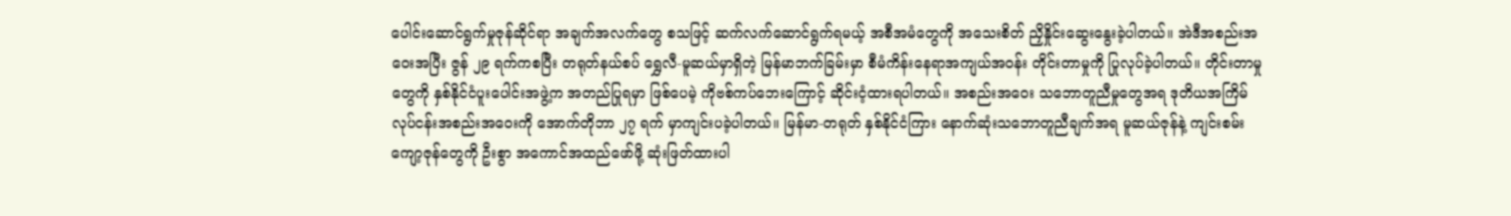ပေါင်းဆောင်ရွက်မှုဇုန်ဆိုင်ရာ အချက်အလက်တွေ စသဖြင့် ဆက်လက်ဆောင်ရွက်ရမယ့် အစီအမံတွေကို အသေးစိတ် ညှိနှိုင်းဆွေးနွေးခဲ့ပါတယ်။ အဲဒီအစည်းအဝေးအပြီး ဇွန် ၂၉ ရက်ကစပြီး တရုတ်နယ်စပ် ရွှေလီ-မူဆယ်မှာရှိတဲ့ မြန်မာဘက်ခြမ်းမှာ စီမံကိန်းနေရာအကျယ်အဝန်း တိုင်းတာမှုကို ပြုလုပ်ခဲ့ပါတယ်။ တိုင်းတာမှုတွေကို နှစ်နိုင်ငံပူးပေါင်းအဖွဲ့က အတည်ပြုရမှာ ဖြစ်ပေမဲ့ ကိုဗစ်ကပ်ဘေးကြောင့် ဆိုင်းငံ့ထားရပါတယ်။ အစည်းအဝေး သဘောတူညီမှုတွေအရ ဒုတိယအကြိမ် လုပ်ငန်းအစည်းအဝေးကို အောက်တိုဘာ ၂၇ ရက် မှာကျင်းပခဲ့ပါတယ်။ မြန်မာ-တရုတ် နှစ်နိုင်ငံကြား နောက်ဆုံးသဘောတူညီချက်အရ မူဆယ်ဇုန်နဲ့ ကျင်းစမ်းကျော့ဇုန်တွေကို ဦးစွာ အကောင်အထည်ဖော်ဖို့ ဆုံးဖြတ်ထားပါ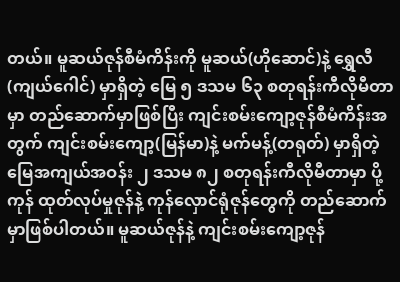တယ်။ မူဆယ်ဇုန်စီမံကိန်းကို မူဆယ်(ဟိုဆောင်)နဲ့ ရွှေလီ(ကျယ်ဂေါင်) မှာရှိတဲ့ မြေ ၅ ဒသမ ၆၃ စတုရန်းကီလိုမီတာမှာ တည်ဆောက်မှာဖြစ်ပြီး ကျင်းစမ်းကျော့ဇုန်စီမံကိန်းအတွက် ကျင်းစမ်းကျော့(မြန်မာ)နဲ့ မက်မန့်(တရုတ်) မှာရှိတဲ့ မြေအကျယ်အဝန်း ၂ ဒသမ ၈၂ စတုရန်းကီလိုမီတာမှာ ပို့ကုန် ထုတ်လုပ်မှုဇုန်နဲ့ ကုန်လှောင်ရုံဇုန်တွေကို တည်ဆောက်မှာဖြစ်ပါတယ်။ မူဆယ်ဇုန်နဲ့ ကျင်းစမ်းကျော့ဇုန်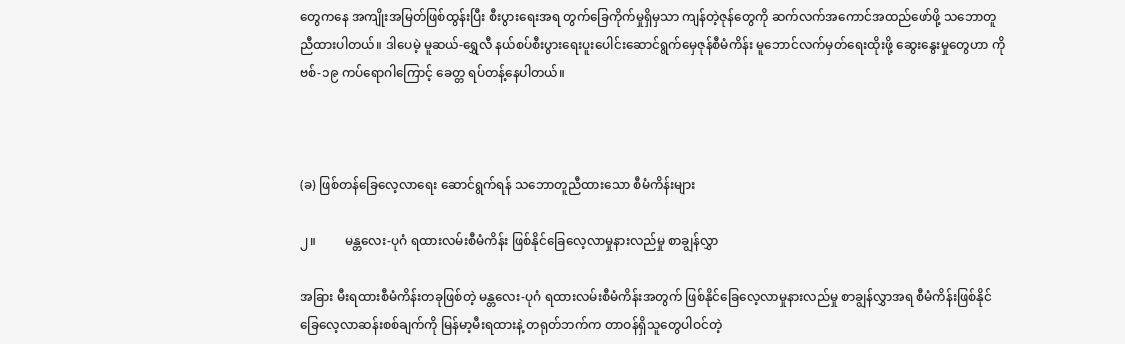တွေကနေ အကျိုးအမြတ်ဖြစ်ထွန်းပြီး စီးပွားရေးအရ တွက်ခြေကိုက်မှုရှိမှသာ ကျန်တဲ့ဇုန်တွေကို ဆက်လက်အကောင်အထည်ဖော်ဖို့ သဘောတူညီထားပါတယ်။ ဒါပေမဲ့ မူဆယ်-ရွှေလီ နယ်စပ်စီးပွားရေးပူးပေါင်းဆောင်ရွက်မှေဇုန်စီမံကိန်း မူဘောင်လက်မှတ်ရေးထိုးဖို့ ဆွေးနွေးမှုတွေဟာ ကိုဗစ်-၁၉ ကပ်ရောဂါကြောင့် ခေတ္တ ရပ်တန့်နေပါတယ်။



(ခ) ဖြစ်တန်ခြေလေ့လာရေး ဆောင်ရွက်ရန် သဘောတူညီထားသော စီမံကိန်းများ

၂။         မန္တလေး-ပုဂံ ရထားလမ်းစီမံကိန်း ဖြစ်နိုင်ခြေလေ့လာမှုနားလည်မှု စာချွန်လွှာ

အခြား မီးရထားစီမံကိန်းတခုဖြစ်တဲ့ မန္တလေး-ပုဂံ ရထားလမ်းစီမံကိန်းအတွက် ဖြစ်နိုင်ခြေလေ့လာမှုနားလည်မှု စာချွန်လွှာအရ စီမံကိန်းဖြစ်နိုင်ခြေလေ့လာဆန်းစစ်ချက်ကို မြန်မာ့မီးရထားနဲ့ တရုတ်ဘက်က တာဝန်ရှိသူတွေပါဝင်တဲ့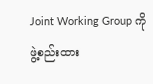Joint Working Group ကို ဖွဲ့စည်းထား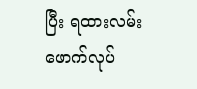ပြီး ရထားလမ်းဖောက်လုပ်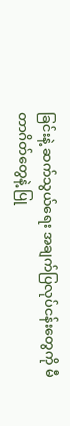ခြင်းနဲ့ ဆက်သွယ်ရေး အချက်ပြလုပ်ငန်းတွေကို မီတာဂိတ်တွေနဲ့ ပြု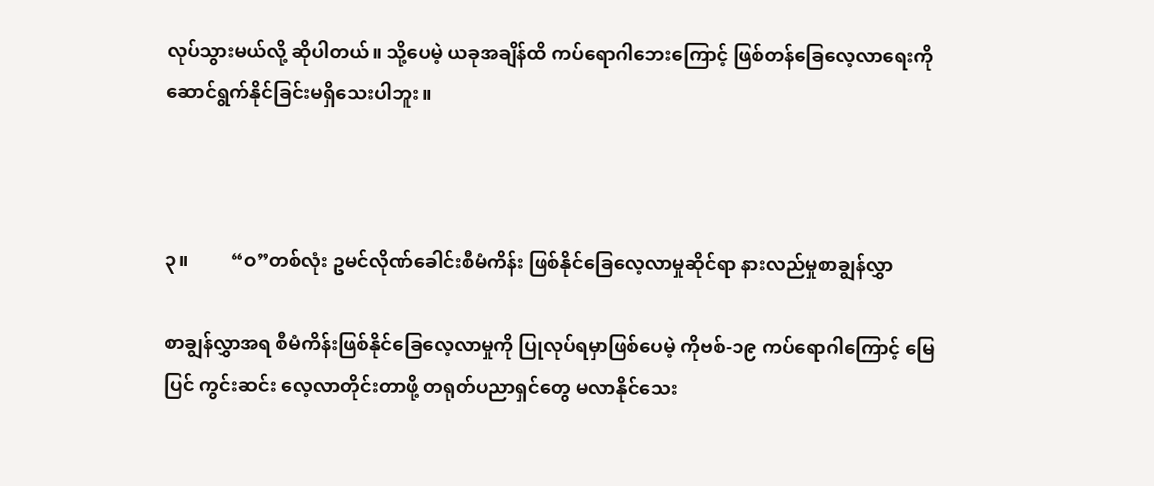လုပ်သွားမယ်လို့ ဆိုပါတယ်။ သို့ပေမဲ့ ယခုအချိန်ထိ ကပ်ရောဂါဘေးကြောင့် ဖြစ်တန်ခြေလေ့လာရေးကို ဆောင်ရွက်နိုင်ခြင်းမရှိသေးပါဘူး။



၃။         “ဝ”တစ်လုံး ဥမင်လိုဏ်ခေါင်းစီမံကိန်း ဖြစ်နိုင်ခြေလေ့လာမှုဆိုင်ရာ နားလည်မှုစာချွန်လွှာ

စာချွန်လွှာအရ စီမံကိန်းဖြစ်နိုင်ခြေလေ့လာမှုကို ပြုလုပ်ရမှာဖြစ်ပေမဲ့ ကိုဗစ်-၁၉ ကပ်ရောဂါကြောင့် မြေပြင် ကွင်းဆင်း လေ့လာတိုင်းတာဖို့ တရုတ်ပညာရှင်တွေ မလာနိုင်သေး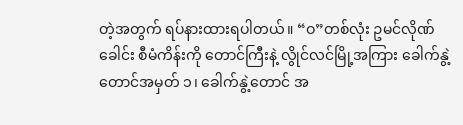တဲ့အတွက် ရပ်နားထားရပါတယ်။ “ဝ”တစ်လုံး ဥမင်လိုဏ်ခေါင်း စီမံကိန်းကို တောင်ကြီးနဲ့ လွိုင်လင်မြို့အကြား ခေါက်နွဲ့တောင်အမှတ် ၁၊ ခေါက်နွဲ့တောင် အ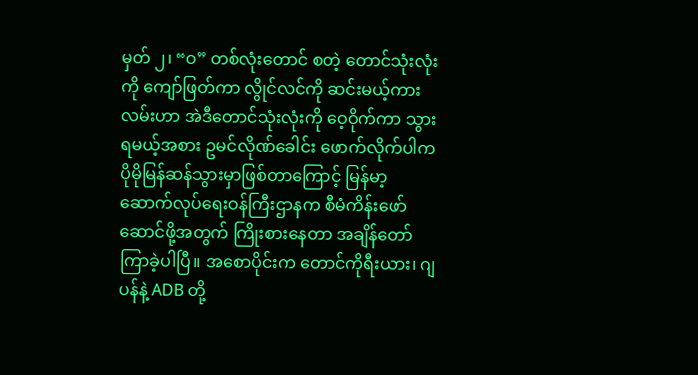မှတ် ၂၊ “ဝ” တစ်လုံးတောင် စတဲ့ တောင်သုံးလုံးကို ကျော်ဖြတ်ကာ လွိုင်လင်ကို ဆင်းမယ့်ကားလမ်းဟာ အဲဒီတောင်သုံးလုံးကို ဝေ့ဝိုက်ကာ သွားရမယ့်အစား ဥမင်လိုဏ်ခေါင်း ဖောက်လိုက်ပါက ပိုမိုမြန်ဆန်သွားမှာဖြစ်တာကြောင့် မြန်မာ့ဆောက်လုပ်ရေးဝန်ကြီးဌာနက စီမံကိန်းဖော်ဆောင်ဖို့အတွက် ကြိုးစားနေတာ အချိန်တော်ကြာခဲ့ပါပြီ။ အစောပိုင်းက တောင်ကိုရီးယား၊ ဂျပန်နဲ့ ADB တို့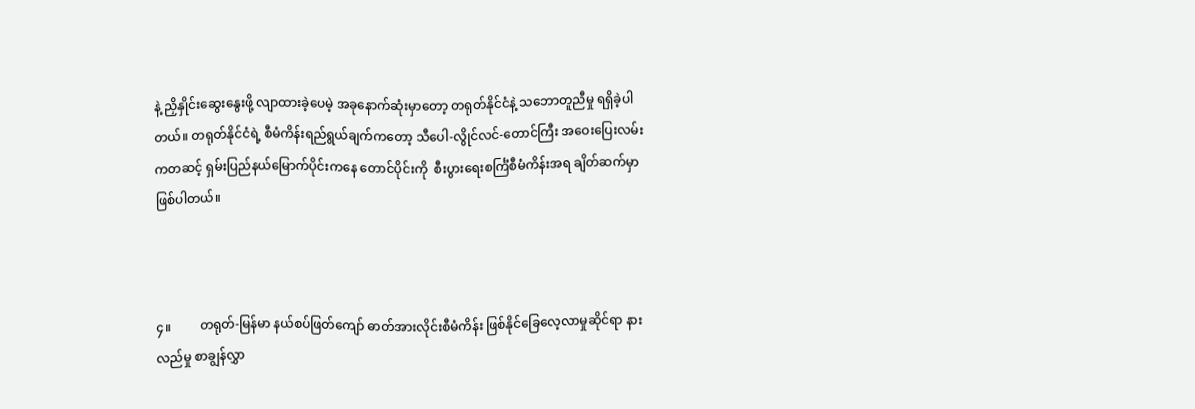နဲ့ ညှိနှိုင်းဆွေးနွေးဖို့ လျာထားခဲ့ပေမဲ့ အခုနောက်ဆုံးမှာတော့ တရုတ်နိုင်ငံနဲ့ သဘောတူညီမှု ရရှိခဲ့ပါတယ်။ တရုတ်နိုင်ငံရဲ့ စီမံကိန်းရည်ရွယ်ချက်ကတော့ သီပေါ-လွိုင်လင်-တောင်ကြီး အဝေးပြေးလမ်းကတဆင့် ရှမ်းပြည်နယ်မြောက်ပိုင်းကနေ တောင်ပိုင်းကို  စီးပွားရေးစင်္ကြံစီမံကိန်းအရ ချိတ်ဆက်မှာ ဖြစ်ပါတယ်။



၄။         တရုတ်-မြန်မာ နယ်စပ်ဖြတ်ကျော် ဓာတ်အားလိုင်းစီမံကိန်း ဖြစ်နိုင်ခြေလေ့လာမှုဆိုင်ရာ နားလည်မှု စာချွန်လွှာ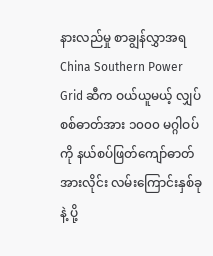နားလည်မှု စာချွန်လွှာအရ  China Southern Power Grid ဆီက ဝယ်ယူမယ့် လျှပ်စစ်ဓာတ်အား ၁၀၀၀ မဂ္ဂါဝပ်ကို နယ်စပ်ဖြတ်ကျော်ဓာတ်အားလိုင်း လမ်းကြောင်းနှစ်ခုနဲ့ ပို့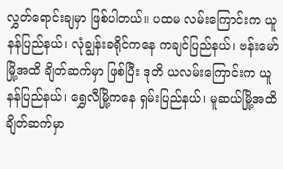လွှတ်ရောင်းချမှာ ဖြစ်ပါတယ်။ ပထမ လမ်းကြောင်းက ယူနန်ပြည်နယ်၊ လုံချွန်းခရိုင်ကနေ ကချင်ပြည်နယ်၊ ဗန်းမော်မြို့အထိ ချိတ်ဆက်မှာ ဖြစ်ပြီး ဒုတိ ယလမ်းကြောင်းက ယူနန်ပြည်နယ်၊ ရွှေလီမြို့ကနေ ရှမ်းပြည်နယ်၊ မူဆယ်မြို့အထိ  ချိတ်ဆက်မှာ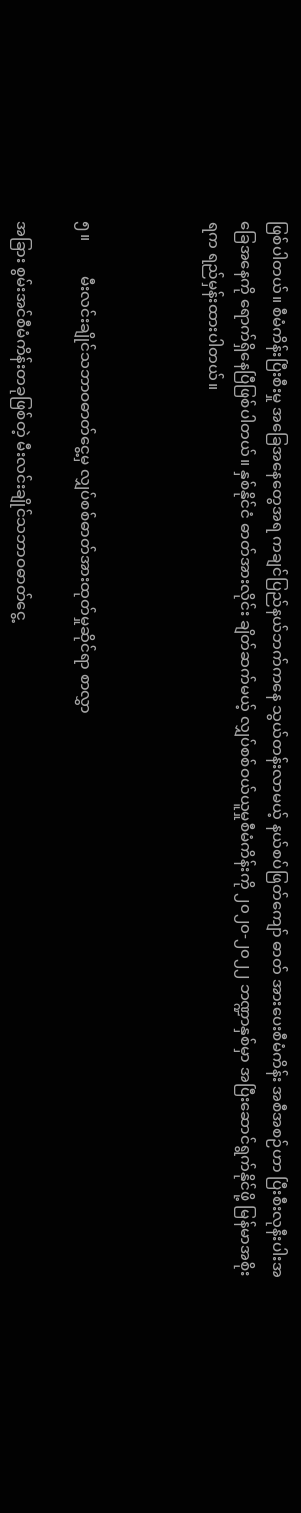ဖြစ်ပါတယ်။ စီမံကိန်းပြီးစီးမှု အခြေအနေတွေအရ ကချင်ပြည်နယ်ဘက်ကနေ သွယ်တန်းလာမယ့် နယ်စပ်ဖြတ်ကျော် ဓာတ် အားပေးစီမံကိန်း အစီအစဉ်ဟာ ပြီးစီးလုနီးပါးအခြေအနေကို ရောက်ရှိနေပြီဖြစ်ပါတယ်။ နှစ်နိုင်ငံ ဓာတ်အားလိုင်း ချိတ်ဆက်မယ့် လျှပ်စစ်ဝယ်ယူမှုစီမံကိန်းကို ၂၀၂၀-၂၀၂၂ ဘဏ္ဍာနှစ်မှာ အပြီးဆောင်ရွက်နိုင်ဖို့ မြန်မာအစိုးရက ရည်မှန်းထားပါတယ်။



၅။         မီးလင်းချိုင်သဘာဝဓာတ်ငွေ့မှ လျှပ်စစ်ဓာတ်အားထုတ်မှုဆိုင်ရာ စာလွှာ

အခြား စွမ်းအင်စီမံကိန်းတခုဖြစ်တဲ့ မီးလင်းချိုင်သဘာဝဓာတ်ငွေ့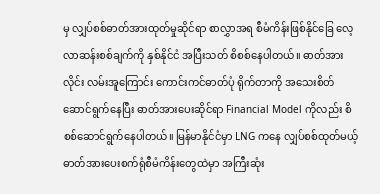မှ လျှပ်စစ်ဓာတ်အားထုတ်မှုဆိုင်ရာ စာလွှာအရ စီမံကိန်းဖြစ်နိုင်ခြေ လေ့လာဆန်းစစ်ချက်ကို နှစ်နိုင်ငံ အပြီးသတ် စိစစ်နေပါတယ်။ ဓာတ်အားလိုင်း လမ်းအူကြောင်း ကောင်းကင်ဓာတ်ပုံ ရိုက်တာကို အသေးစိတ် ဆောင်ရွက်နေပြီး ဓာတ်အားပေးဆိုင်ရာ Financial Model ကိုလည်း စိစစ်ဆောင်ရွက်နေပါတယ်။ မြန်မာနိုင်ငံမှာ LNG ကနေ လျှပ်စစ်ထုတ်မယ့် ဓာတ်အားပေးစက်ရုံစီမံကိန်းတွေထဲမှာ အကြီးဆုံး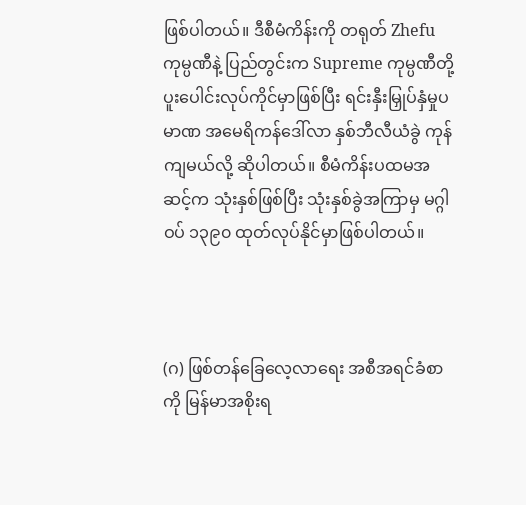ဖြစ်ပါတယ်။ ဒီစီမံကိန်းကို တရုတ် Zhefu ကုမ္ပဏီနဲ့ ပြည်တွင်းက Supreme ကုမ္ပဏီတို့ ပူးပေါင်းလုပ်ကိုင်မှာဖြစ်ပြီး ရင်းနှီးမြှုပ်နှံမှုပမာဏ အမေရိကန်ဒေါ်လာ နှစ်ဘီလီယံခွဲ ကုန်ကျမယ်လို့ ဆိုပါတယ်။ စီမံကိန်းပထမအဆင့်က သုံးနှစ်ဖြစ်ပြီး သုံးနှစ်ခွဲအကြာမှ မဂ္ဂါဝပ် ၁၃၉၀ ထုတ်လုပ်နိုင်မှာဖြစ်ပါတယ်။



(ဂ) ဖြစ်တန်ခြေလေ့လာရေး အစီအရင်ခံစာကို မြန်မာအစိုးရ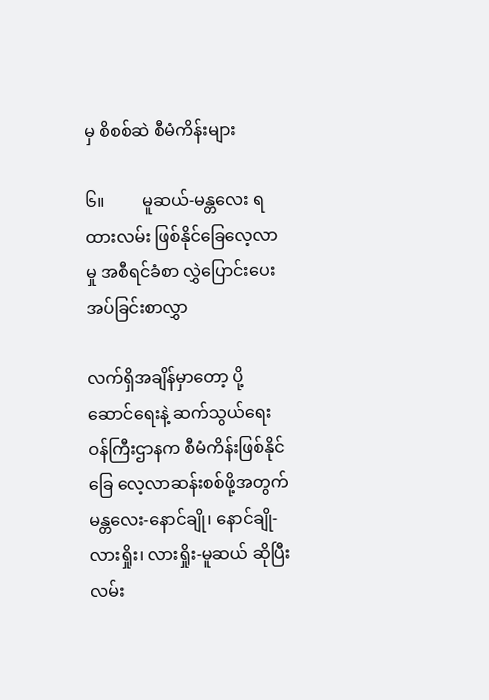မှ စိစစ်ဆဲ စီမံကိန်းများ

၆။         မူဆယ်-မန္တလေး ရထားလမ်း ဖြစ်နိုင်ခြေလေ့လာမှု အစီရင်ခံစာ လွှဲပြောင်းပေးအပ်ခြင်းစာလွှာ

လက်ရှိအချိန်မှာတော့ ပို့ဆောင်ရေးနဲ့ ဆက်သွယ်ရေးဝန်ကြီးဌာနက စီမံကိန်းဖြစ်နိုင်ခြေ လေ့လာဆန်းစစ်ဖို့အတွက် မန္တလေး-နောင်ချို၊ နောင်ချို-လားရှိုး၊ လားရှိုး-မူဆယ် ဆိုပြီး လမ်း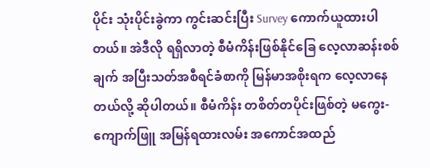ပိုင်း သုံးပိုင်းခွဲကာ ကွင်းဆင်းပြီး Survey ကောက်ယူထားပါတယ်။ အဲဒီလို ရရှိလာတဲ့ စီမံကိန်းဖြစ်နိုင်ခြေ လေ့လာဆန်းစစ်ချက် အပြီးသတ်အစီရင်ခံစာကို မြန်မာအစိုးရက လေ့လာနေတယ်လို့ ဆိုပါတယ်။ စီမံကိန်း တစိတ်တပိုင်းဖြစ်တဲ့ မကွေး-ကျောက်ဖြူ အမြန်ရထားလမ်း အကောင်အထည်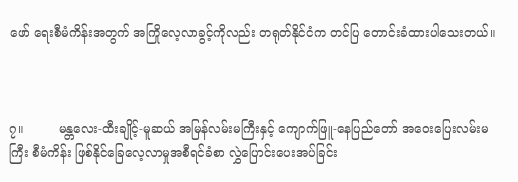ဖော် ရေးစီမံကိန်းအတွက် အကြိုလေ့လာခွင့်ကိုလည်း တရုတ်နိုင်ငံက တင်ပြ တောင်းခံထားပါသေးတယ်။



၇။         မန္တလေး-ထီးချိုင့်-မူဆယ် အမြန်လမ်းမကြီးနှင့် ကျောက်ဖြူ-နေပြည်တော် အဝေးပြေးလမ်းမကြီး စီမံကိန်း ဖြစ်နိုင်ခြေလေ့လာမှုအစီရင်ခံစာ လွှဲပြောင်းပေးအပ်ခြင်း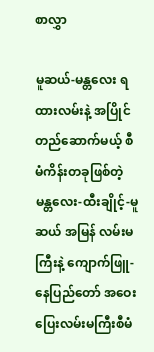စာလွှာ

မူဆယ်-မန္တလေး ရထားလမ်းနဲ့ အပြိုင်တည်ဆောက်မယ့် စီမံကိန်းတခုဖြစ်တဲ့ မန္တလေး-ထီးချိုင့်-မူဆယ် အမြန် လမ်းမကြီးနဲ့ ကျောက်ဖြူ-နေပြည်တော် အဝေးပြေးလမ်းမကြီးစီမံ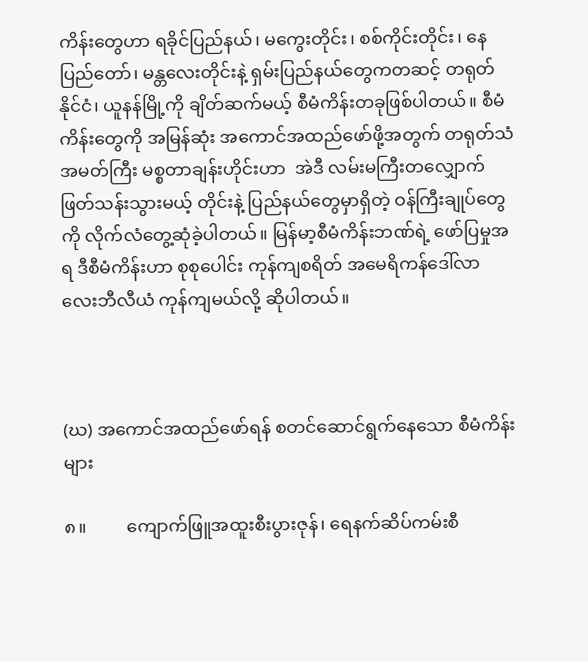ကိန်းတွေဟာ ရခိုင်ပြည်နယ်၊ မကွေးတိုင်း၊ စစ်ကိုင်းတိုင်း၊ နေပြည်တော်၊ မန္တလေးတိုင်းနဲ့ ရှမ်းပြည်နယ်တွေကတဆင့် တရုတ်နိုင်ငံ၊ ယူနန်မြို့ကို ချိတ်ဆက်မယ့် စီမံကိန်းတခုဖြစ်ပါတယ်။ စီမံကိန်းတွေကို အမြန်ဆုံး အကောင်အထည်ဖော်ဖို့အတွက် တရုတ်သံအမတ်ကြီး မစ္စတာချန်းဟိုင်းဟာ  အဲဒီ လမ်းမကြီးတလျှောက် ဖြတ်သန်းသွားမယ့် တိုင်းနဲ့ ပြည်နယ်တွေမှာရှိတဲ့ ဝန်ကြီးချုပ်တွေကို လိုက်လံတွေ့ဆုံခဲ့ပါတယ်။ မြန်မာ့စီမံကိန်းဘဏ်ရဲ့ ဖော်ပြမှုအရ ဒီစီမံကိန်းဟာ စုစုပေါင်း ကုန်ကျစရိတ် အမေရိကန်ဒေါ်လာ လေးဘီလီယံ ကုန်ကျမယ်လို့ ဆိုပါတယ်။



(ဃ) အကောင်အထည်ဖော်ရန် စတင်ဆောင်ရွက်နေသော စီမံကိန်းများ

၈။         ကျောက်ဖြူအထူးစီးပွားဇုန်၊ ရေနက်ဆိပ်ကမ်းစီ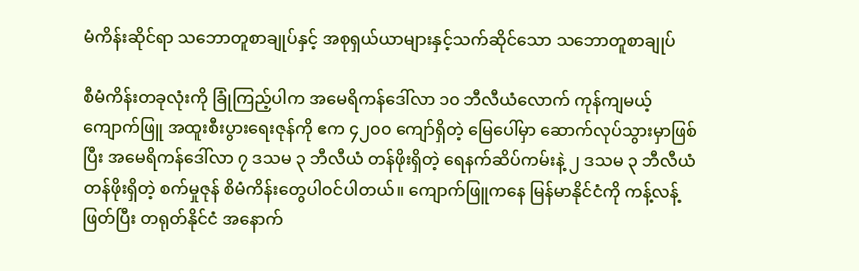မံကိန်းဆိုင်ရာ သဘောတူစာချုပ်နှင့် အစုရှယ်ယာများနှင့်သက်ဆိုင်သော သဘောတူစာချုပ်

စီမံကိန်းတခုလုံးကို ခြုံကြည့်ပါက အမေရိကန်ဒေါ်လာ ၁၀ ဘီလီယံလောက် ကုန်ကျမယ့် ကျောက်ဖြူ အထူးစီးပွားရေးဇုန်ကို ဧက ၄၂၀၀ ကျော်ရှိတဲ့ မြေပေါ်မှာ ဆောက်လုပ်သွားမှာဖြစ်ပြီး အမေရိကန်ဒေါ်လာ ၇ ဒသမ ၃ ဘီလီယံ တန်ဖိုးရှိတဲ့ ရေနက်ဆိပ်ကမ်းနဲ့ ၂ ဒသမ ၃ ဘီလီယံ တန်ဖိုးရှိတဲ့ စက်မှုဇုန် စိမံကိန်းတွေပါဝင်ပါတယ်။ ကျောက်ဖြူကနေ မြန်မာနိုင်ငံကို ကန့်လန့်ဖြတ်ပြီး တရုတ်နိုင်ငံ အနောက်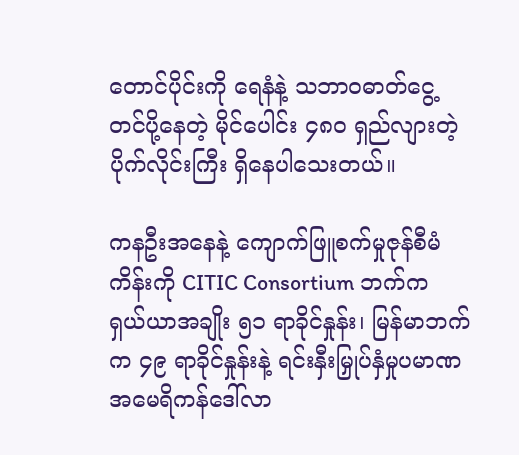တောင်ပိုင်းကို ရေနံနဲ့ သဘာ၀ဓာတ်ငွေ့တင်ပို့နေတဲ့ မိုင်ပေါင်း ၄၈၀ ရှည်လျားတဲ့ ပိုက်လိုင်းကြီး ရှိနေပါသေးတယ်။

ကနဦးအနေနဲ့ ကျောက်ဖြူစက်မှုဇုန်စီမံကိန်းကို CITIC Consortium ဘက်က ရှယ်ယာအချိုး ၅၁ ရာခိုင်နှုန်း၊ မြန်မာဘက်က ၄၉ ရာခိုင်နှုန်းနဲ့ ရင်းနှီးမြှုပ်နှံမှုပမာဏ အမေရိကန်ဒေါ်လာ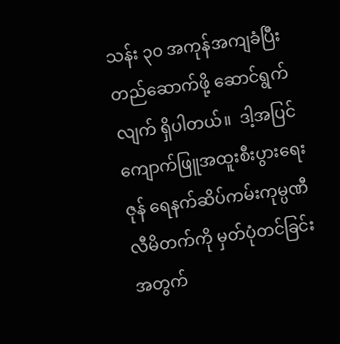သန်း ၃၀ အကုန်အကျခံပြီး တည်ဆောက်ဖို့ ဆောင်ရွက်လျက် ရှိပါတယ်။  ဒါ့အပြင် ကျောက်ဖြူအထူးစီးပွားရေးဇုန် ရေနက်ဆိပ်ကမ်းကုမ္ပဏီလီမိတက်ကို မှတ်ပုံတင်ခြင်းအတွက်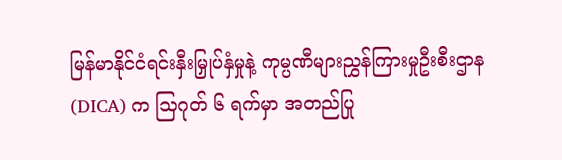မြန်မာနိုင်ငံရင်းနှီးမြှုပ်နှံမှုနဲ့ ကုမ္ပဏီများညွှန်ကြားမှုဦးစီးဌာန(DICA) က သြဂုတ် ၆ ရက်မှာ အတည်ပြု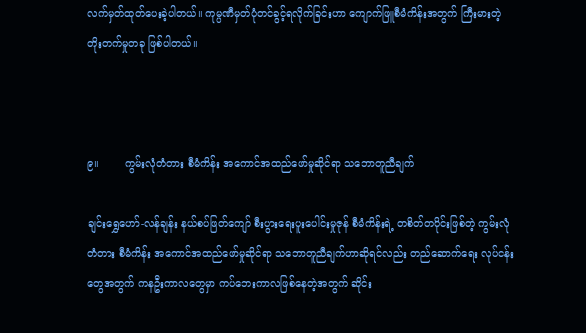လက်မှတ်ထုတ်ပေးခဲ့ပါတယ်။ ကုမ္ပဏီမှတ်ပုံတင်ခွင့်ရလိုက်ခြင်းဟာ ကျောက်ဖြူစီမံကိန်းအတွက် ကြီးမားတဲ့ တိုးတက်မှုတခု ဖြစ်ပါတယ်။



၉။        ကွမ်းလုံတံတား စီမံကိန်း အကောင်အထည်ဖော်မှုဆိုင်ရာ သဘောတူညီချက်

ချင်းရွှေဟော်-လန်ချန်း နယ်စပ်ဖြတ်ကျော် စီးပွားရေးပူးပေါင်းမှုဇုန် စီမံကိန်းရဲ့ တစိတ်တပိုင်းဖြစ်တဲ့ ကွမ်းလုံတံတား စီမံကိန်း အကောင်အထည်ဖော်မှုဆိုင်ရာ သဘောတူညီချက်ဟာဆိုရင်လည်း တည်ဆောက်ရေး လုပ်ငန်းတွေအတွက် ကနဦးကာလတွေမှာ ကပ်ဘေးကာလဖြစ်နေတဲ့အတွက် ဆိုင်း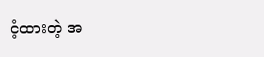ငံ့ထားတဲ့ အ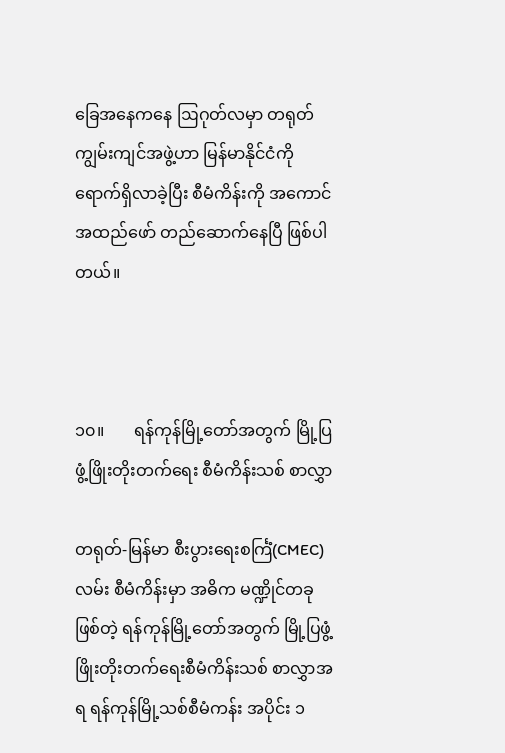ခြေအနေကနေ ဩဂုတ်လမှာ တရုတ်ကျွမ်းကျင်အဖွဲ့ဟာ မြန်မာနိုင်ငံကို ရောက်ရှိလာခဲ့ပြီး စီမံကိန်းကို အကောင်အထည်ဖော် တည်ဆောက်နေပြီ ဖြစ်ပါတယ်။



၁၀။       ရန်ကုန်မြို့တော်အတွက် မြို့ပြဖွံ့ဖြိုးတိုးတက်ရေး စီမံကိန်းသစ် စာလွှာ

တရုတ်-မြန်မာ စီးပွားရေးစင်္ကြံ(CMEC)လမ်း စီမံကိန်းမှာ အဓိက မဏ္ဍိုင်တခုဖြစ်တဲ့ ရန်ကုန်မြို့တော်အတွက် မြို့ပြဖွံ့ဖြိုးတိုးတက်ရေးစီမံကိန်းသစ် စာလွှာအရ ရန်ကုန်မြို့သစ်စီမံကန်း အပိုင်း ၁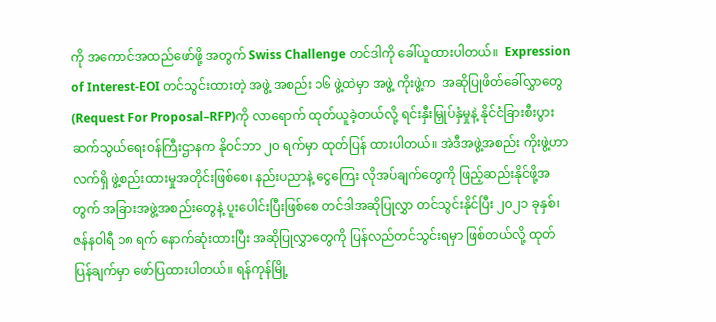ကို အကောင်အထည်ဖော်ဖို့ အတွက် Swiss Challenge တင်ဒါကို ခေါ်ယူထားပါတယ်။  Expression of Interest-EOI တင်သွင်းထားတဲ့ အဖွဲ့ အစည်း ၁၆ ဖွဲ့ထဲမှာ အဖွဲ့ ကိုးဖွဲ့က  အဆိုပြုဖိတ်ခေါ်လွှာတွေ(Request For Proposal–RFP)ကို လာရောက် ထုတ်ယူခဲ့တယ်လို့ ရင်းနှီးမြှုပ်နှံမှုနဲ့ နိုင်ငံခြားစီးပွားဆက်သွယ်ရေးဝန်ကြီးဌာနက နိုဝင်ဘာ ၂၀ ရက်မှာ ထုတ်ပြန် ထားပါတယ်။ အဲဒီအဖွဲ့အစည်း ကိုးဖွဲ့ဟာ လက်ရှိ ဖွဲ့စည်းထားမှုအတိုင်းဖြစ်စေ၊ နည်းပညာနဲ့ ငွေကြေး လိုအပ်ချက်တွေကို ဖြည့်ဆည်းနိုင်ဖို့အတွက် အခြားအဖွဲ့အစည်းတွေနဲ့ ပူးပေါင်းပြီးဖြစ်စေ တင်ဒါအဆိုပြုလွှာ တင်သွင်းနိုင်ပြီး ၂၀၂၁ ခုနှစ်၊ ဇန်နဝါရီ ၁၈ ရက် နောက်ဆုံးထားပြီး အဆိုပြုလွှာတွေကို ပြန်လည်တင်သွင်းရမှာ ဖြစ်တယ်လို့ ထုတ်ပြန်ချက်မှာ ဖော်ပြထားပါတယ်။ ရန်ကုန်မြို့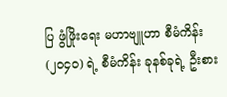ပြ ဖွံဖြိုးရေး မဟာဗျူဟာ စီမံကိန်း(၂၀၄၀) ရဲ့ စီမံကိန်း ခုနစ်ခုရဲ့ ဦးစား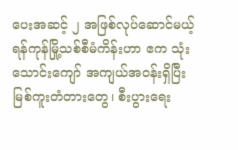ပေးအဆင့် ၂ အဖြစ်လုပ်ဆောင်မယ့် ရန်ကုန်မြို့သစ်စီမံကိန်းဟာ ဧက သုံးသောင်းကျော် အကျယ်အဝန်းရှိပြီး မြစ်ကူးတံတားတွေ၊ စီးပွားရေး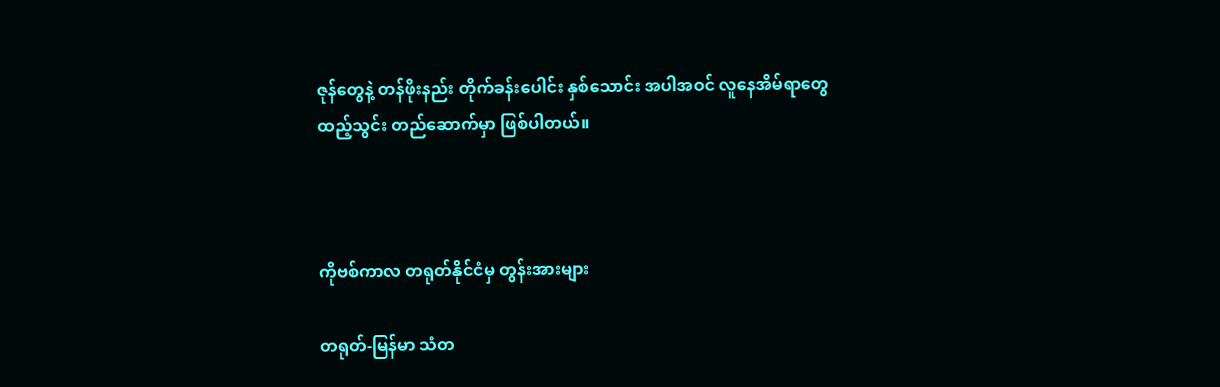ဇုန်တွေနဲ့ တန်ဖိုးနည်း တိုက်ခန်းပေါင်း နှစ်သောင်း အပါအဝင် လူနေအိမ်ရာတွေ ထည့်သွင်း တည်ဆောက်မှာ ဖြစ်ပါတယ်။



ကိုဗစ်ကာလ တရုတ်နိုင်ငံမှ တွန်းအားများ

တရုတ်-မြန်မာ သံတ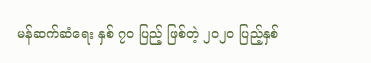မန်ဆက်ဆံရေး နှစ် ၇၀ ပြည့် ဖြစ်တဲ့ ၂၀၂၀ ပြည့်နှစ်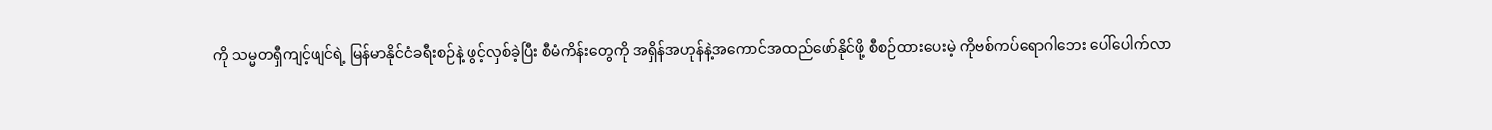ကို သမ္မတရှီကျင့်ဖျင်ရဲ့ မြန်မာနိုင်ငံခရီးစဉ်နဲ့ ဖွင့်လှစ်ခဲ့ပြီး စီမံကိန်းတွေကို အရှိန်အဟုန်နဲ့အကောင်အထည်ဖော်နိုင်ဖို့ စီစဉ်ထားပေးမဲ့ ကိုဗစ်ကပ်ရောဂါဘေး ပေါ်ပေါက်လာ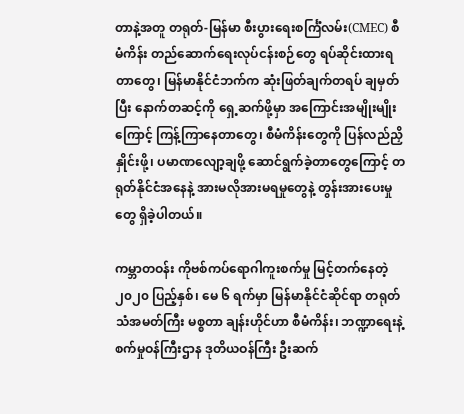တာနဲ့အတူ တရုတ်-မြန်မာ စီးပွားရေးစင်္ကြံလမ်း(CMEC) စီမံကိန်း တည်ဆောက်ရေးလုပ်ငန်းစဉ်တွေ ရပ်ဆိုင်းထားရတာတွေ၊ မြန်မာနိုင်ငံဘက်က ဆုံးဖြတ်ချက်တရပ် ချမှတ်ပြီး နောက်တဆင့်ကို ရှေ့ဆက်ဖို့မှာ အကြောင်းအမျိုးမျိုးကြောင့် ကြန့်ကြာနေတာတွေ၊ စီမံကိန်းတွေကို ပြန်လည်ညှိနှိုင်းဖို့၊ ပမာဏလျော့ချဖို့ ဆောင်ရွက်ခဲ့တာတွေကြောင့် တရုတ်နိုင်ငံအနေနဲ့ အားမလိုအားမရမှုတွေနဲ့ တွန်းအားပေးမှုတွေ ရှိခဲ့ပါတယ်။

ကမ္ဘာတဝန်း ကိုဗစ်ကပ်ရောဂါကူးစက်မှု မြင့်တက်နေတဲ့ ၂၀၂၀ ပြည့်နှစ်၊ မေ ၆ ရက်မှာ မြန်မာနိုင်ငံဆိုင်ရာ တရုတ်သံအမတ်ကြီး မစ္စတာ ချန်းဟိုင်ဟာ စီမံကိန်း၊ ဘဏ္ဍာရေးနဲ့ စက်မှုဝန်ကြီးဌာန ဒုတိယဝန်ကြီး ဦးဆက်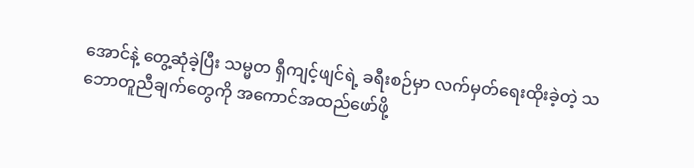အောင်နဲ့ တွေ့ဆုံခဲ့ပြီး သမ္မတ ရှီကျင့်ဖျင်ရဲ့ ခရီးစဉ်မှာ လက်မှတ်ရေးထိုးခဲ့တဲ့ သဘောတူညီချက်တွေကို အကောင်အထည်ဖော်ဖို့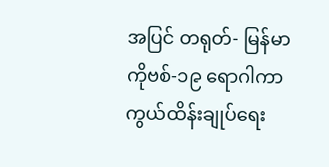အပြင် တရုတ်- မြန်မာ ကိုဗစ်-၁၉ ရောဂါကာကွယ်ထိန်းချုပ်ရေး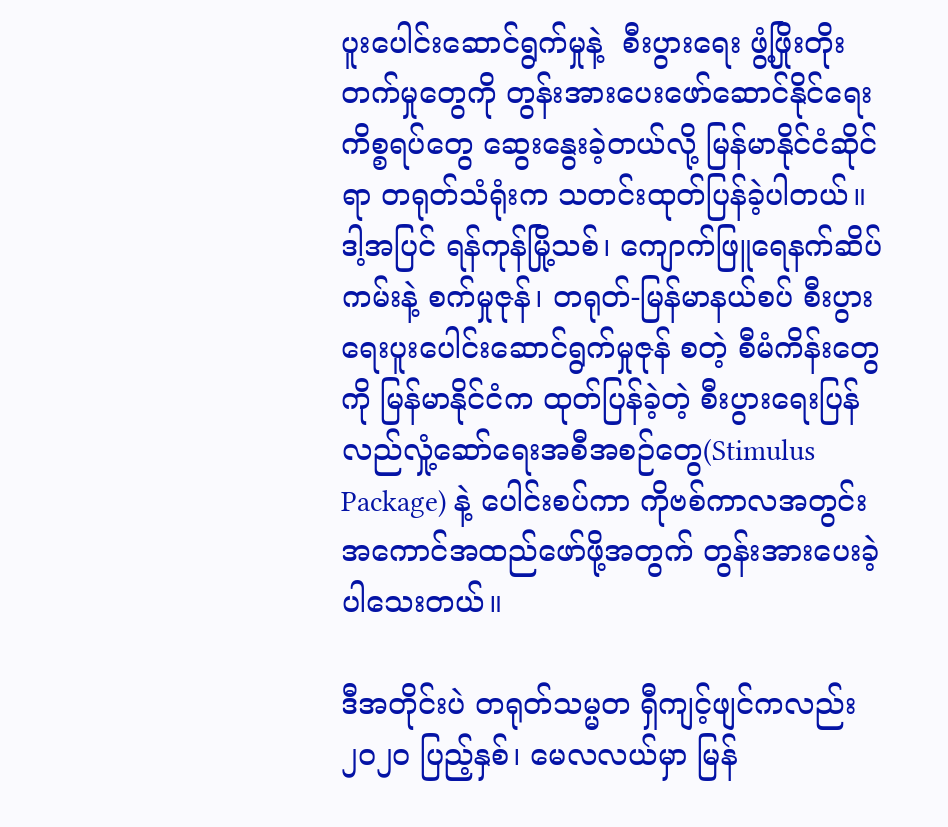ပူးပေါင်းဆောင်ရွက်မှုနဲ့  စီးပွားရေး ဖွံ့ဖြိုးတိုးတက်မှုတွေကို တွန်းအားပေးဖော်ဆောင်နိုင်ရေး ကိစ္စရပ်တွေ ဆွေးနွေးခဲ့တယ်လို့ မြန်မာနိုင်ငံဆိုင်ရာ တရုတ်သံရုံးက သတင်းထုတ်ပြန်ခဲ့ပါတယ်။ ဒါ့အပြင် ရန်ကုန်မြို့သစ်၊ ကျောက်ဖြူရေနက်ဆိပ်ကမ်းနဲ့ စက်မှုဇုန်၊ တရုတ်-မြန်မာနယ်စပ် စီးပွားရေးပူးပေါင်းဆောင်ရွက်မှုဇုန် စတဲ့ စီမံကိန်းတွေကို မြန်မာနိုင်ငံက ထုတ်ပြန်ခဲ့တဲ့ စီးပွားရေးပြန်လည်လှုံ့ဆော်ရေးအစီအစဉ်တွေ(Stimulus Package) နဲ့ ပေါင်းစပ်ကာ ကိုဗစ်ကာလအတွင်း အကောင်အထည်ဖော်ဖို့အတွက် တွန်းအားပေးခဲ့ပါသေးတယ်။

ဒီအတိုင်းပဲ တရုတ်သမ္မတ ရှီကျင့်ဖျင်ကလည်း ၂၀၂၀ ပြည့်နှစ်၊ မေလလယ်မှာ မြန်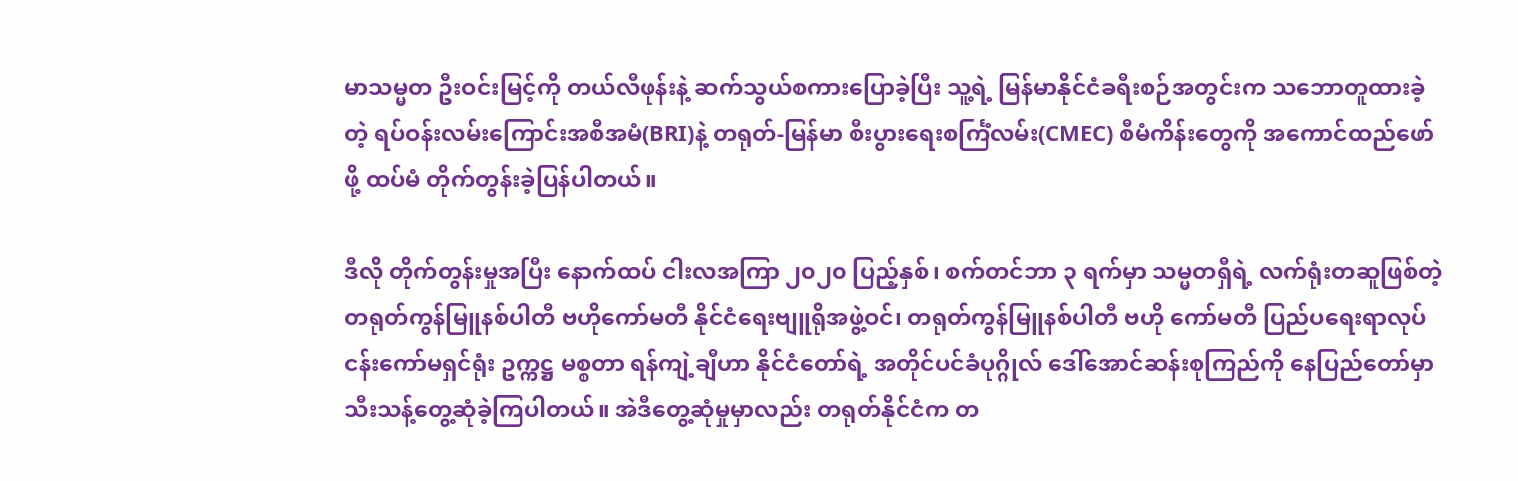မာသမ္မတ ဦးဝင်းမြင့်ကို တယ်လီဖုန်းနဲ့ ဆက်သွယ်စကားပြောခဲ့ပြီး သူ့ရဲ့ မြန်မာနိုင်ငံခရီးစဉ်အတွင်းက သဘောတူထားခဲ့တဲ့ ရပ်ဝန်းလမ်းကြောင်းအစီအမံ(BRI)နဲ့ တရုတ်-မြန်မာ စီးပွားရေးစင်္ကြံလမ်း(CMEC) စီမံကိန်းတွေကို အကောင်ထည်ဖော်ဖို့ ထပ်မံ တိုက်တွန်းခဲ့ပြန်ပါတယ်။

ဒီလို တိုက်တွန်းမှုအပြီး နောက်ထပ် ငါးလအကြာ ၂၀၂၀ ပြည့်နှစ်၊ စက်တင်ဘာ ၃ ရက်မှာ သမ္မတရှီရဲ့ လက်ရုံးတဆူဖြစ်တဲ့ တရုတ်ကွန်မြူနစ်ပါတီ ဗဟိုကော်မတီ နိုင်ငံရေးဗျူရိုအဖွဲ့ဝင်၊ တရုတ်ကွန်မြူနစ်ပါတီ ဗဟို ကော်မတီ ပြည်ပရေးရာလုပ်ငန်းကော်မရှင်ရုံး ဥက္ကဋ္ဌ မစ္စတာ ရန်ကျဲ့ချီဟာ နိုင်ငံတော်ရဲ့ အတိုင်ပင်ခံပုဂ္ဂိုလ် ဒေါ်အောင်ဆန်းစုကြည်ကို နေပြည်တော်မှာ သီးသန့်တွေ့ဆုံခဲ့ကြပါတယ်။ အဲဒီတွေ့ဆုံမှုမှာလည်း တရုတ်နိုင်ငံက တ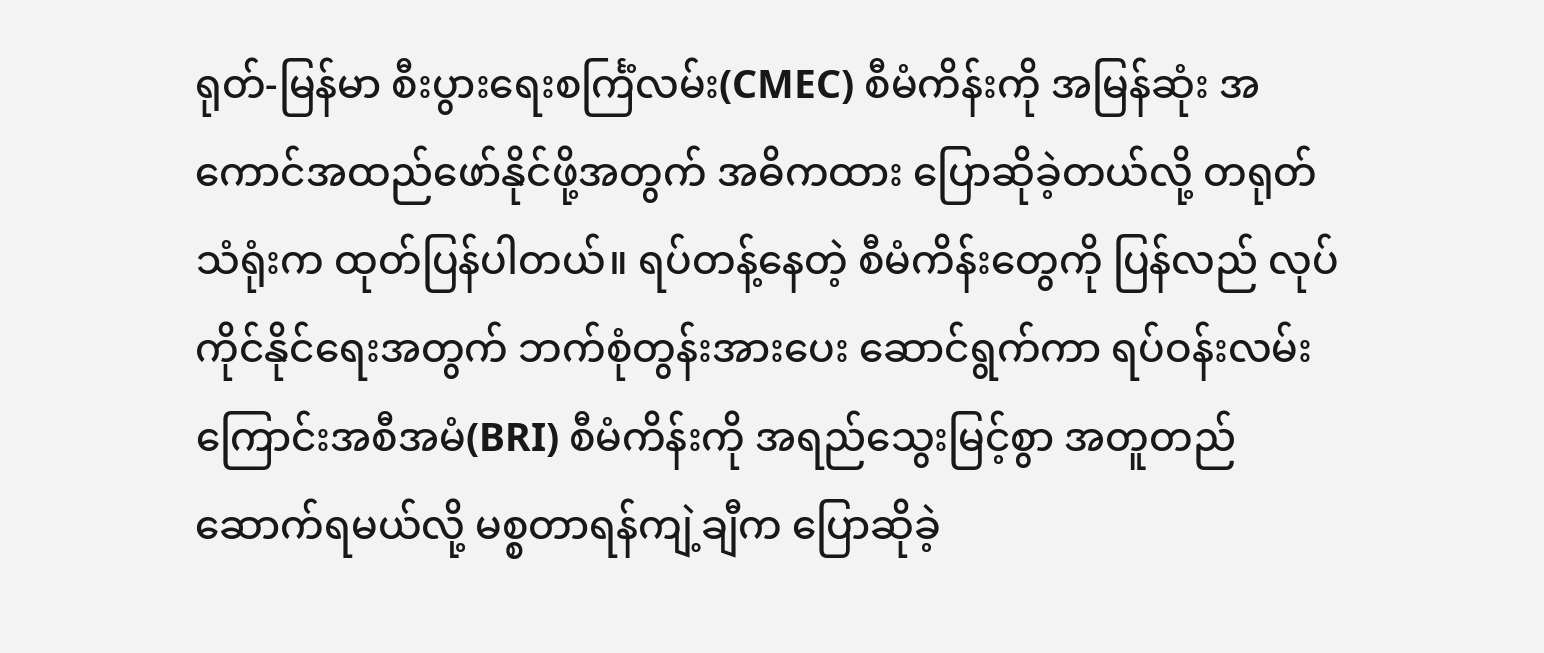ရုတ်-မြန်မာ စီးပွားရေးစင်္ကြံလမ်း(CMEC) စီမံကိန်းကို အမြန်ဆုံး အကောင်အထည်ဖော်နိုင်ဖို့အတွက် အဓိကထား ပြောဆိုခဲ့တယ်လို့ တရုတ်သံရုံးက ထုတ်ပြန်ပါတယ်။ ရပ်တန့်နေတဲ့ စီမံကိန်းတွေကို ပြန်လည် လုပ်ကိုင်နိုင်ရေးအတွက် ဘက်စုံတွန်းအားပေး ဆောင်ရွက်ကာ ရပ်ဝန်းလမ်းကြောင်းအစီအမံ(BRI) စီမံကိန်းကို အရည်သွေးမြင့်စွာ အတူတည်ဆောက်ရမယ်လို့ မစ္စတာရန်ကျဲ့ချီက ပြောဆိုခဲ့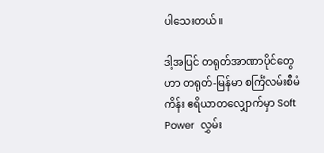ပါသေးတယ်။

ဒါ့အပြင် တရုတ်အာဏာပိုင်တွေဟာ တရုတ်-မြန်မာ စင်္ကြံလမ်းစီမံကိန်း ဧရိယာတလျှောက်မှာ Soft Power  လွှမ်း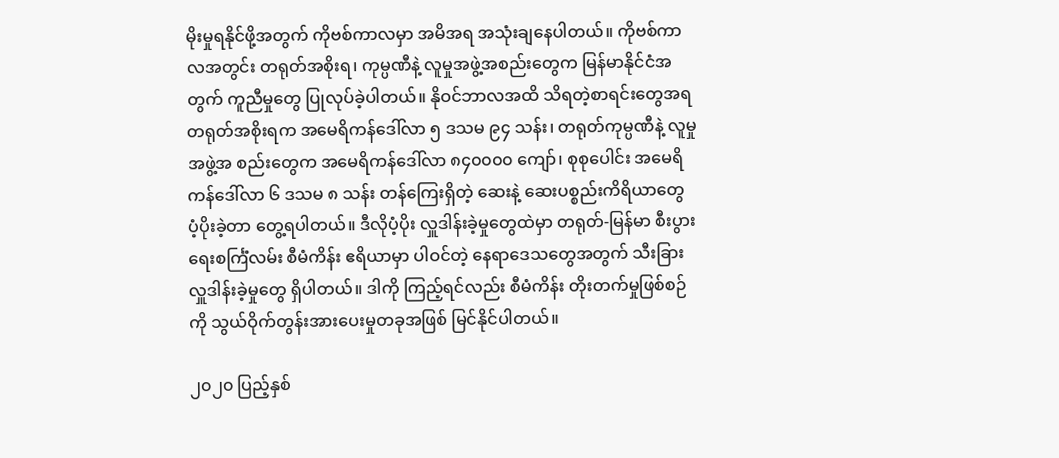မိုးမှုရနိုင်ဖို့အတွက် ကိုဗစ်ကာလမှာ အမိအရ အသုံးချနေပါတယ်။ ကိုဗစ်ကာလအတွင်း တရုတ်အစိုးရ၊ ကုမ္ပဏီနဲ့ လူမှုအဖွဲ့အစည်းတွေက မြန်မာနိုင်ငံအတွက် ကူညီမှုတွေ ပြုလုပ်ခဲ့ပါတယ်။ နိုဝင်ဘာလအထိ သိရတဲ့စာရင်းတွေအရ တရုတ်အစိုးရက အမေရိကန်ဒေါ်လာ ၅ ဒသမ ၉၄ သန်း၊ တရုတ်ကုမ္ပဏီနဲ့ လူမှုအဖွဲ့အ စည်းတွေက အမေရိကန်ဒေါ်လာ ၈၄၀၀၀၀ ကျော်၊ စုစုပေါင်း အမေရိကန်ဒေါ်လာ ၆ ဒသမ ၈ သန်း တန်ကြေးရှိတဲ့ ဆေးနဲ့ ဆေးပစ္စည်းကိရိယာတွေ ပံ့ပိုးခဲ့တာ တွေ့ရပါတယ်။ ဒီလိုပံ့ပိုး လှူဒါန်းခဲ့မှုတွေထဲမှာ တရုတ်-မြန်မာ စီးပွားရေးစင်္ကြံလမ်း စီမံကိန်း ဧရိယာမှာ ပါဝင်တဲ့ နေရာဒေသတွေအတွက် သီးခြားလှူဒါန်းခဲ့မှုတွေ ရှိပါတယ်။ ဒါကို ကြည့်ရင်လည်း စီမံကိန်း တိုးတက်မှုဖြစ်စဉ်ကို သွယ်ဝိုက်တွန်းအားပေးမှုတခုအဖြစ် မြင်နိုင်ပါတယ်။

၂၀၂၀ ပြည့်နှစ်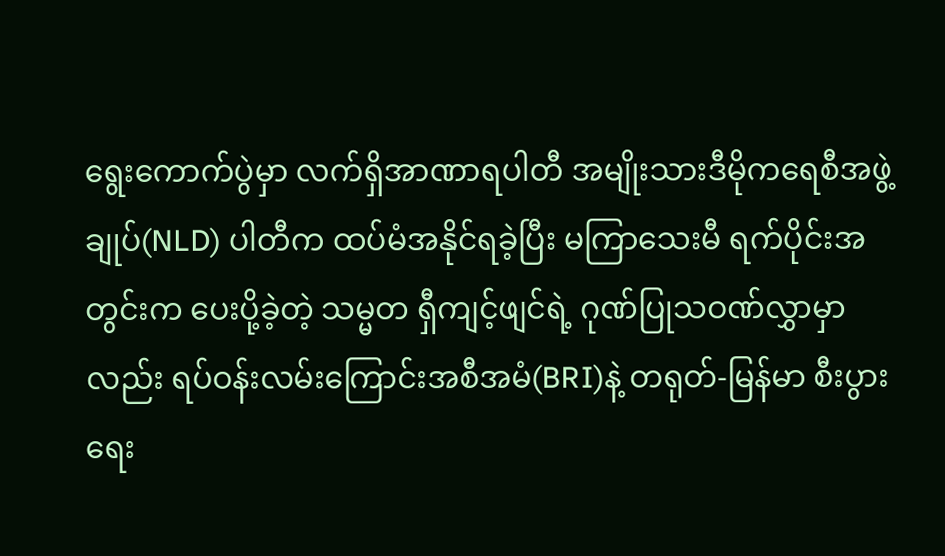ရွေးကောက်ပွဲမှာ လက်ရှိအာဏာရပါတီ အမျိုးသားဒီမိုကရေစီအဖွဲ့ချုပ်(NLD) ပါတီက ထပ်မံအနိုင်ရခဲ့ပြီး မကြာသေးမီ ရက်ပိုင်းအတွင်းက ပေးပို့ခဲ့တဲ့ သမ္မတ ရှီကျင့်ဖျင်ရဲ့ ဂုဏ်ပြုသဝဏ်လွှာမှာလည်း ရပ်ဝန်းလမ်းကြောင်းအစီအမံ(BRI)နဲ့ တရုတ်-မြန်မာ စီးပွားရေး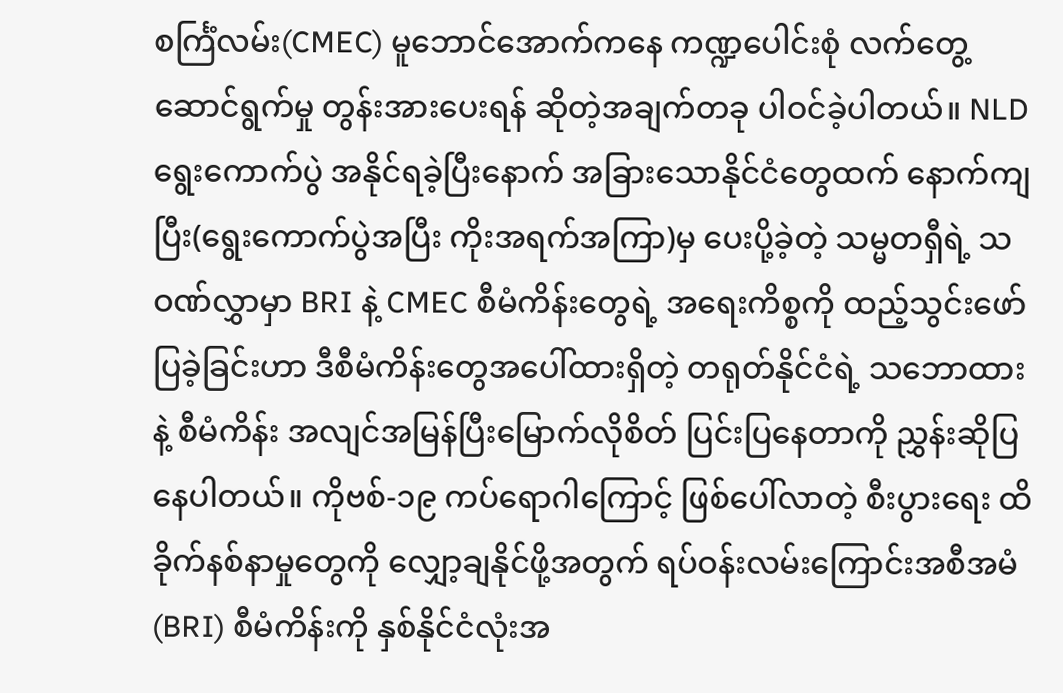စင်္ကြံလမ်း(CMEC) မူဘောင်အောက်ကနေ ကဏ္ဍပေါင်းစုံ လက်တွေ့ဆောင်ရွက်မှု တွန်းအားပေးရန် ဆိုတဲ့အချက်တခု ပါဝင်ခဲ့ပါတယ်။ NLD ရွေးကောက်ပွဲ အနိုင်ရခဲ့ပြီးနောက် အခြားသောနိုင်ငံတွေထက် နောက်ကျပြီး(ရွေးကောက်ပွဲအပြီး ကိုးအရက်အကြာ)မှ ပေးပို့ခဲ့တဲ့ သမ္မတရှီရဲ့ သဝဏ်လွှာမှာ BRI နဲ့ CMEC စီမံကိန်းတွေရဲ့ အရေးကိစ္စကို ထည့်သွင်းဖော်ပြခဲ့ခြင်းဟာ ဒီစီမံကိန်းတွေအပေါ်ထားရှိတဲ့ တရုတ်နိုင်ငံရဲ့ သဘောထားနဲ့ စီမံကိန်း အလျင်အမြန်ပြီးမြောက်လိုစိတ် ပြင်းပြနေတာကို ညွှန်းဆိုပြနေပါတယ်။ ကိုဗစ်-၁၉ ကပ်ရောဂါကြောင့် ဖြစ်ပေါ်လာတဲ့ စီးပွားရေး ထိခိုက်နစ်နာမှုတွေကို လျှော့ချနိုင်ဖို့အတွက် ရပ်ဝန်းလမ်းကြောင်းအစီအမံ(BRI) စီမံကိန်းကို နှစ်နိုင်ငံလုံးအ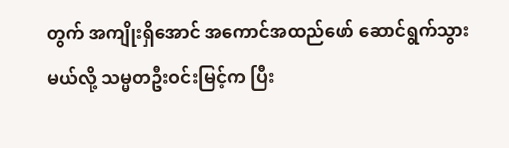တွက် အကျိုးရှိအောင် အကောင်အထည်ဖော် ဆောင်ရွက်သွားမယ်လို့ သမ္မတဦးဝင်းမြင့်က ပြီး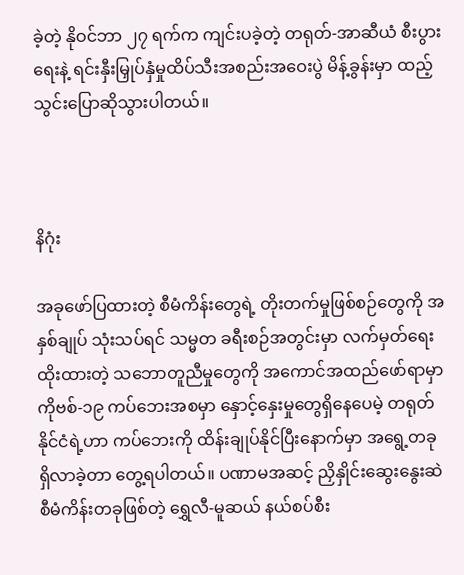ခဲ့တဲ့ နိုဝင်ဘာ ၂၇ ရက်က ကျင်းပခဲ့တဲ့ တရုတ်-အာဆီယံ စီးပွားရေးနဲ့ ရင်းနှီးမြှုပ်နှံမှုထိပ်သီးအစည်းအဝေးပွဲ မိန့်ခွန်းမှာ ထည့်သွင်းပြောဆိုသွားပါတယ်။



နိဂုံး

အခုဖော်ပြထားတဲ့ စီမံကိန်းတွေရဲ့ တိုးတက်မှုဖြစ်စဉ်တွေကို အနှစ်ချုပ် သုံးသပ်ရင် သမ္မတ ခရီးစဉ်အတွင်းမှာ လက်မှတ်ရေးထိုးထားတဲ့ သဘောတူညီမှုတွေကို အကောင်အထည်ဖော်ရာမှာ ကိုဗစ်-၁၉ ကပ်ဘေးအစမှာ နှောင့်နှေးမှုတွေရှိနေပေမဲ့ တရုတ်နိုင်ငံရဲ့ဟာ ကပ်ဘေးကို ထိန်းချုပ်နိုင်ပြီးနောက်မှာ အရွေ့တခု ရှိလာခဲ့တာ တွေ့ရပါတယ်။ ပဏာမအဆင့် ညှိနှိုင်းဆွေးနွေးဆဲ စီမံကိန်းတခုဖြစ်တဲ့ ရွှေလီ-မူဆယ် နယ်စပ်စီး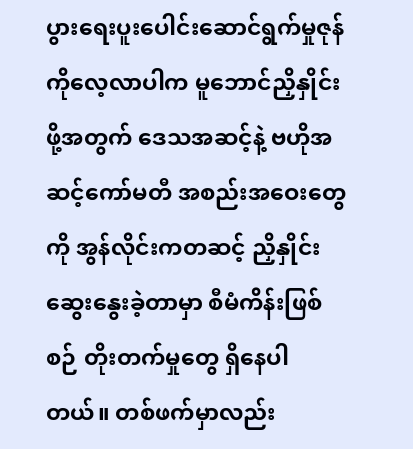ပွားရေးပူးပေါင်းဆောင်ရွက်မှုဇုန်ကိုလေ့လာပါက မူဘောင်ညှိနှိုင်းဖို့အတွက် ဒေသအဆင့်နဲ့ ဗဟိုအဆင့်ကော်မတီ အစည်းအဝေးတွေကို အွန်လိုင်းကတဆင့် ညှိနှိုင်းဆွေးနွေးခဲ့တာမှာ စီမံကိန်းဖြစ်စဉ် တိုးတက်မှုတွေ ရှိနေပါတယ်။ တစ်ဖက်မှာလည်း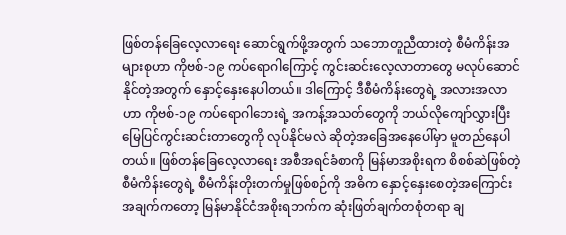ဖြစ်တန်ခြေလေ့လာရေး ဆောင်ရွက်ဖို့အတွက် သဘောတူညီထားတဲ့ စီမံကိန်းအများစုဟာ ကိုဗစ်-၁၉ ကပ်ရောဂါကြောင့် ကွင်းဆင်းလေ့လာတာတွေ မလုပ်ဆောင်နိုင်တဲ့အတွက် နှောင့်နှေးနေပါတယ်။ ဒါကြောင့် ဒီစီမံကိန်းတွေရဲ့ အလားအလာဟာ ကိုဗစ်-၁၉ ကပ်ရောဂါဘေးရဲ့ အကန့်အသတ်တွေကို ဘယ်လိုကျော်လွှားပြီး မြေပြင်ကွင်းဆင်းတာတွေကို လုပ်နိုင်မလဲ ဆိုတဲ့အခြေအနေပေါ်မှာ မူတည်နေပါတယ်။ ဖြစ်တန်ခြေလေ့လာရေး အစီအရင်ခံစာကို မြန်မာအစိုးရက စိစစ်ဆဲဖြစ်တဲ့ စီမံကိန်းတွေရဲ့ စီမံကိန်းတိုးတက်မှုဖြစ်စဉ်ကို အဓိက နှောင့်နှေးစေတဲ့အကြောင်းအချက်ကတော့ မြန်မာနိုင်ငံအစိုးရဘက်က ဆုံးဖြတ်ချက်တစုံတရာ ချ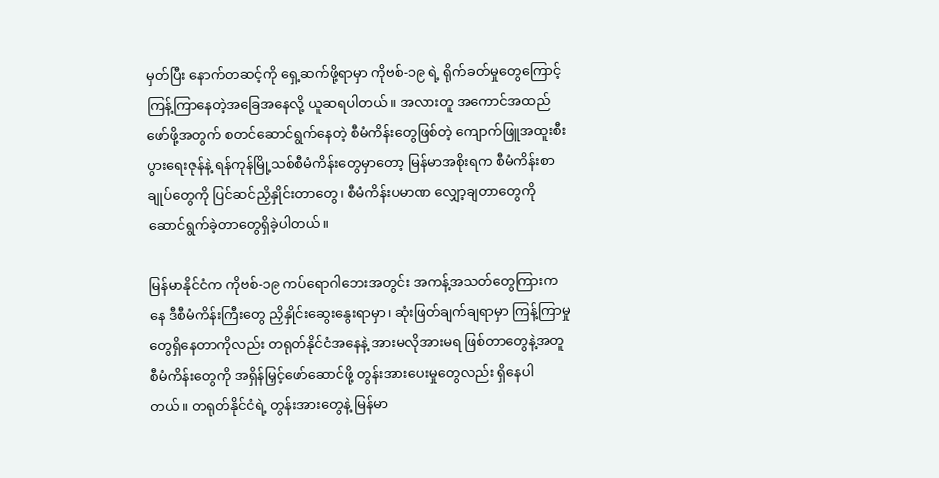မှတ်ပြီး နောက်တဆင့်ကို ရှေ့ဆက်ဖို့ရာမှာ ကိုဗစ်-၁၉ ရဲ့ ရိုက်ခတ်မှုတွေကြောင့် ကြန့်ကြာနေတဲ့အခြေအနေလို့ ယူဆရပါတယ်။ အလားတူ အကောင်အထည်ဖော်ဖို့အတွက် စတင်ဆောင်ရွက်နေတဲ့ စီမံကိန်းတွေဖြစ်တဲ့ ကျောက်ဖြူအထူးစီးပွားရေးဇုန်နဲ့ ရန်ကုန်မြို့သစ်စီမံကိန်းတွေမှာတော့ မြန်မာအစိုးရက စီမံကိန်းစာချုပ်တွေကို ပြင်ဆင်ညှိနှိုင်းတာတွေ၊ စီမံကိန်းပမာဏ လျှော့ချတာတွေကို ဆောင်ရွက်ခဲ့တာတွေရှိခဲ့ပါတယ်။

မြန်မာနိုင်ငံက ကိုဗစ်-၁၉ ကပ်ရောဂါဘေးအတွင်း အကန့်အသတ်တွေကြားကနေ ဒီစီမံကိန်းကြီးတွေ ညှိနှိုင်းဆွေးနွေးရာမှာ၊ ဆုံးဖြတ်ချက်ချရာမှာ ကြန့်ကြာမှုတွေရှိနေတာကိုလည်း တရုတ်နိုင်ငံအနေနဲ့ အားမလိုအားမရ ဖြစ်တာတွေနဲ့အတူ စီမံကိန်းတွေကို အရှိန်မြှင့်ဖော်ဆောင်ဖို့ တွန်းအားပေးမှုတွေလည်း ရှိနေပါတယ်။ တရုတ်နိုင်ငံရဲ့ တွန်းအားတွေနဲ့ မြန်မာ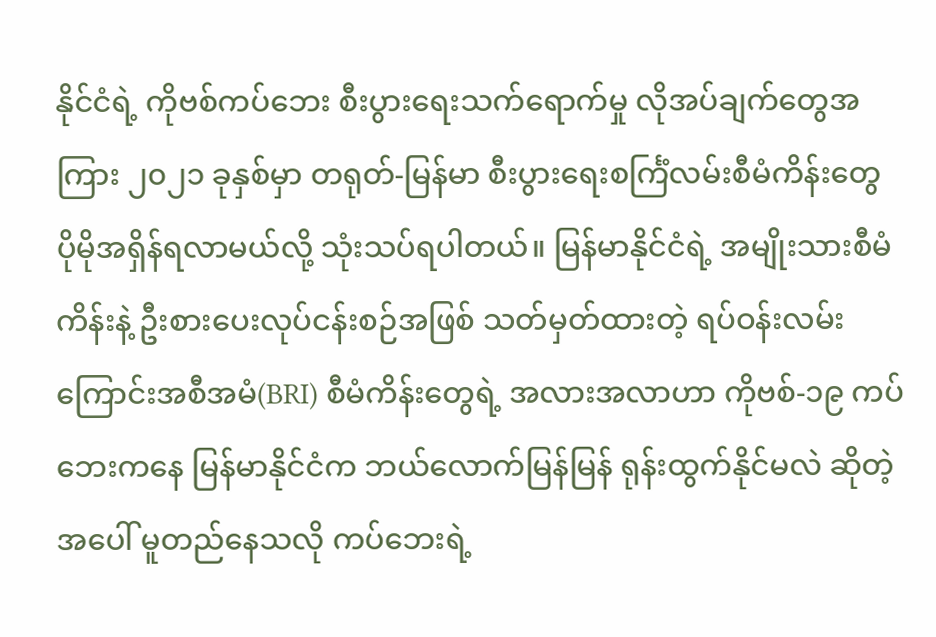နိုင်ငံရဲ့ ကိုဗစ်ကပ်ဘေး စီးပွားရေးသက်ရောက်မှု လိုအပ်ချက်တွေအကြား ၂၀၂၁ ခုနှစ်မှာ တရုတ်-မြန်မာ စီးပွားရေးစင်္ကြံလမ်းစီမံကိန်းတွေ ပိုမိုအရှိန်ရလာမယ်လို့ သုံးသပ်ရပါတယ်။ မြန်မာနိုင်ငံရဲ့ အမျိုးသားစီမံကိန်းနဲ့ ဦးစားပေးလုပ်ငန်းစဉ်အဖြစ် သတ်မှတ်ထားတဲ့ ရပ်ဝန်းလမ်းကြောင်းအစီအမံ(BRI) စီမံကိန်းတွေရဲ့ အလားအလာဟာ ကိုဗစ်-၁၉ ကပ်ဘေးကနေ မြန်မာနိုင်ငံက ဘယ်လောက်မြန်မြန် ရုန်းထွက်နိုင်မလဲ ဆိုတဲ့အပေါ် မူတည်နေသလို ကပ်ဘေးရဲ့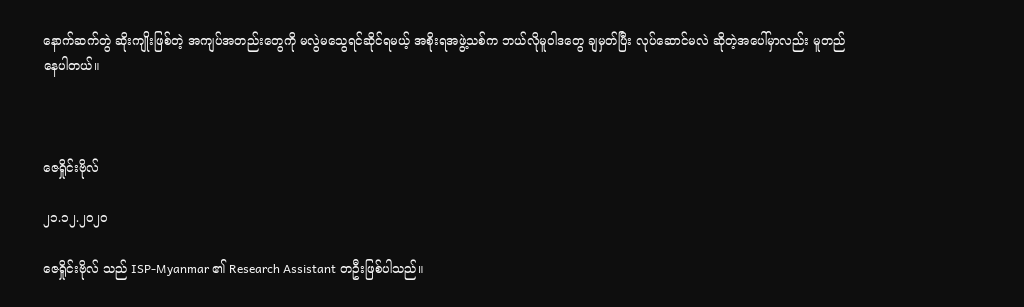နောက်ဆက်တွဲ ဆိုးကျိုးဖြစ်တဲ့ အကျပ်အတည်းတွေကို မလွဲမသွေရင်ဆိုင်ရမယ့် အစိုးရအဖွဲ့သစ်က ဘယ်လိုမူဝါဒတွေ ချမှတ်ပြီး လုပ်ဆောင်မလဲ ဆိုတဲ့အပေါ်မှာလည်း မူတည်နေပါတယ်။



ဇေရှိုင်းဗိုလ်

၂၁.၁၂.၂၀၂၀

ဇေရှိုင်းဗိုလ် သည် ISP-Myanmar ၏ Research Assistant တဦးဖြစ်ပါသည်။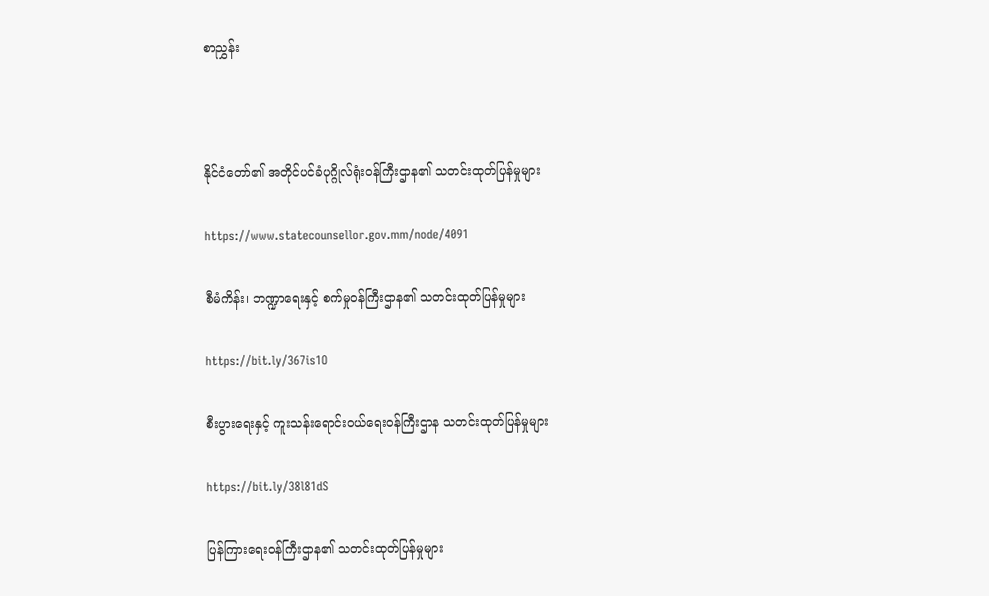စာညွှန်း



နိုင်ငံတော်၏ အတိုင်ပင်ခံပုဂ္ဂိုလ်ရုံးဝန်ကြီးဌာန၏ သတင်းထုတ်ပြန်မှုများ

https://www.statecounsellor.gov.mm/node/4091

စီမံကိန်း၊ ဘဏ္ဍာရေးနှင့် စက်မှုဝန်ကြီးဌာန၏ သတင်းထုတ်ပြန်မှုများ

https://bit.ly/367is1O

စီးပွားရေးနှင့် ကူးသန်းရောင်းဝယ်ရေးဝန်ကြီးဌာန သတင်းထုတ်ပြန်မှုများ

https://bit.ly/38l81dS

ပြန်ကြားရေးဝန်ကြီးဌာန၏ သတင်းထုတ်ပြန်မှုများ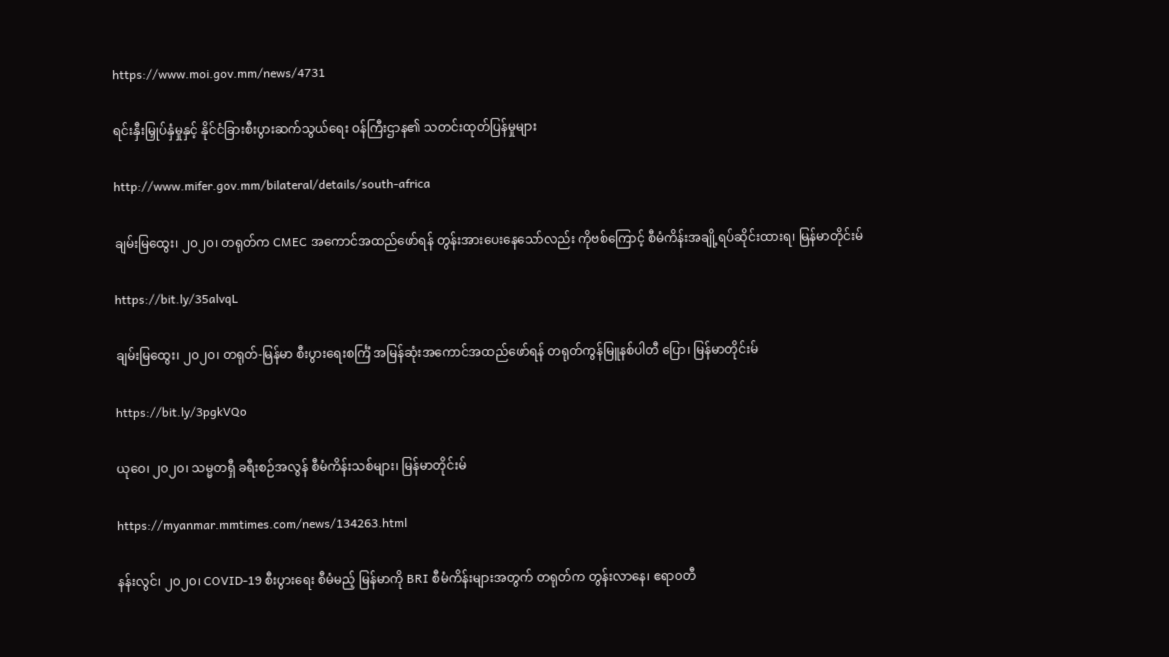https://www.moi.gov.mm/news/4731

ရင်းနှီးမြှုပ်နှံမှုနှင့် နိုင်ငံခြားစီးပွားဆက်သွယ်ရေး ဝန်ကြီးဌာန၏ သတင်းထုတ်ပြန်မှုများ

http://www.mifer.gov.mm/bilateral/details/south-africa

ချမ်းမြထွေး၊ ၂၀၂၀၊ တရုတ်က CMEC အကောင်အထည်ဖော်ရန် တွန်းအားပေးနေသော်လည်း ကိုဗစ်ကြောင့် စီမံကိန်းအချို့ရပ်ဆိုင်းထားရ၊ မြန်မာတိုင်းမ်

https://bit.ly/35alvqL

ချမ်းမြထွေး၊ ၂၀၂၀၊ တရုတ်-မြန်မာ စီးပွားရေးစင်္ကြံ အမြန်ဆုံးအကောင်အထည်ဖော်ရန် တရုတ်ကွန်မြူနစ်ပါတီ ပြော၊ မြန်မာတိုင်းမ်

https://bit.ly/3pgkVQo

ယုဝေ၊ ၂၀၂၀၊ သမ္မတရှီ ခရီးစဉ်အလွန် စီမံကိန်းသစ်များ၊ မြန်မာတိုင်းမ်

https://myanmar.mmtimes.com/news/134263.html

နန်းလွင်၊ ၂၀၂၀၊ COVID-19 စီးပွားရေး စီမံမည့် မြန်မာကို BRI စီမံကိန်းများအတွက် တရုတ်က တွန်းလာနေ၊ ဧရာ၀တီ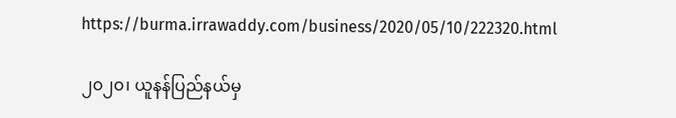https://burma.irrawaddy.com/business/2020/05/10/222320.html

၂၀၂၀၊ ယူနန်ပြည်နယ်မှ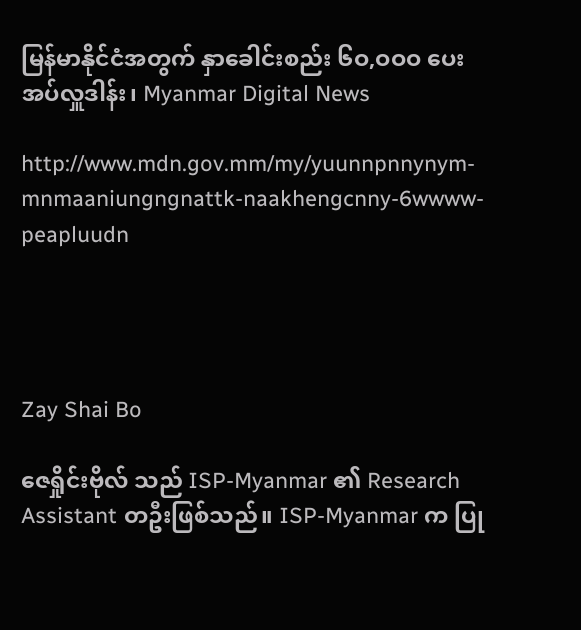မြန်မာနိုင်ငံအတွက် နှာခေါင်းစည်း ၆ဝ,ဝဝဝ ပေးအပ်လှူဒါန်း၊ Myanmar Digital News

http://www.mdn.gov.mm/my/yuunnpnnynym-mnmaaniungngnattk-naakhengcnny-6wwww-peapluudn




Zay Shai Bo

ဇေရှိုင်းဗိုလ် သည် ISP-Myanmar ၏ Research Assistant တဦးဖြစ်သည်။ ISP-Myanmar က ပြု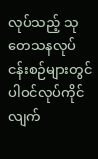လုပ်သည့် သုတေသနလုပ်ငန်းစဉ်များတွင် ပါဝင်လုပ်ကိုင်လျက်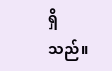ရှိသည်။